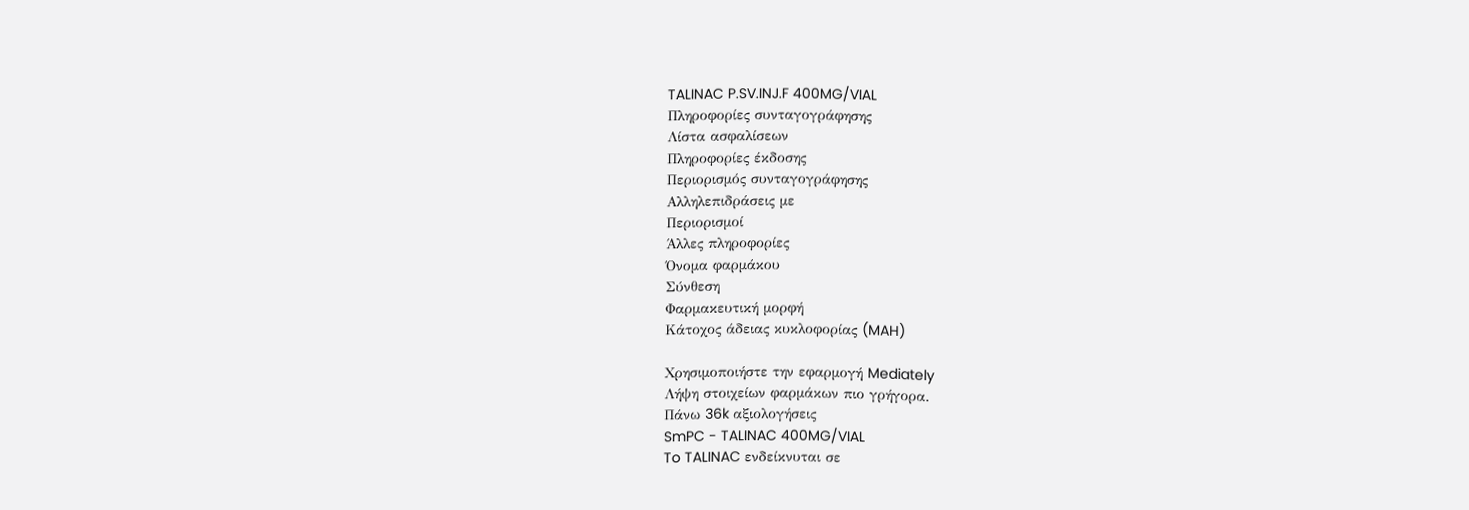TALINAC P.SV.INJ.F 400MG/VIAL
Πληροφορίες συνταγογράφησης
Λίστα ασφαλίσεων
Πληροφορίες έκδοσης
Περιορισμός συνταγογράφησης
Αλληλεπιδράσεις με
Περιορισμοί
Άλλες πληροφορίες
Όνομα φαρμάκου
Σύνθεση
Φαρμακευτική μορφή
Κάτοχος άδειας κυκλοφορίας (MAH)

Χρησιμοποιήστε την εφαρμογή Mediately
Λήψη στοιχείων φαρμάκων πιο γρήγορα.
Πάνω 36k αξιολογήσεις
SmPC - TALINAC 400MG/VIAL
To TALINAC ενδείκνυται σε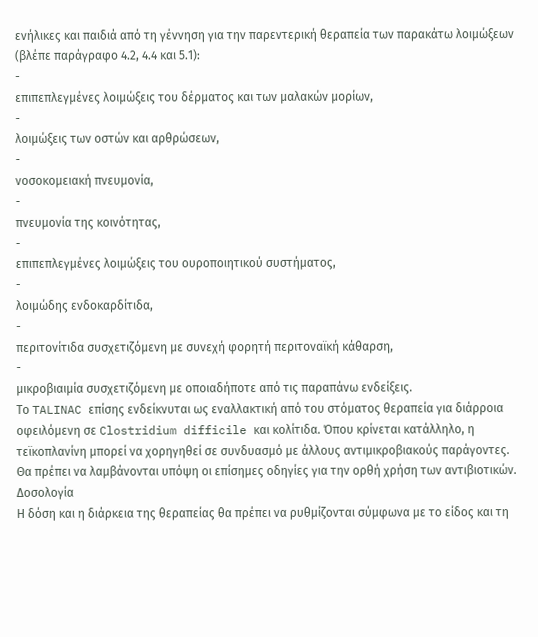ενήλικες και παιδιά από τη γέννηση για την παρεντερική θεραπεία των παρακάτω λοιμώξεων (βλέπε παράγραφο 4.2, 4.4 και 5.1):
-
επιπεπλεγμένες λοιμώξεις του δέρματος και των μαλακών μορίων,
-
λοιμώξεις των οστών και αρθρώσεων,
-
νοσοκομειακή πνευμονία,
-
πνευμονία της κοινότητας,
-
επιπεπλεγμένες λοιμώξεις του ουροποιητικού συστήματος,
-
λοιμώδης ενδοκαρδίτιδα,
-
περιτονίτιδα συσχετιζόμενη με συνεχή φορητή περιτοναϊκή κάθαρση,
-
μικροβιαιμία συσχετιζόμενη με οποιαδήποτε από τις παραπάνω ενδείξεις.
Το TALINAC επίσης ενδείκνυται ως εναλλακτική από του στόματος θεραπεία για διάρροια οφειλόμενη σε Clostridium difficile και κολίτιδα. Όπου κρίνεται κατάλληλο, η τεϊκοπλανίνη μπορεί να χορηγηθεί σε συνδυασμό με άλλους αντιμικροβιακούς παράγοντες.
Θα πρέπει να λαμβάνονται υπόψη οι επίσημες οδηγίες για την ορθή χρήση των αντιβιοτικών.
Δοσολογία
Η δόση και η διάρκεια της θεραπείας θα πρέπει να ρυθμίζονται σύμφωνα με το είδος και τη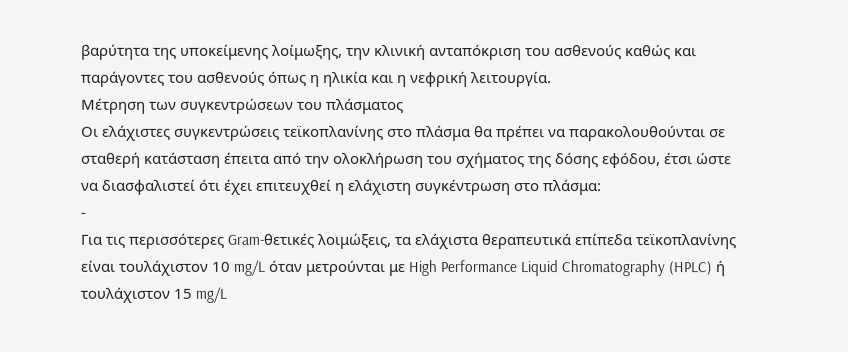βαρύτητα της υποκείμενης λοίμωξης, την κλινική ανταπόκριση του ασθενούς καθώς και παράγοντες του ασθενούς όπως η ηλικία και η νεφρική λειτουργία.
Μέτρηση των συγκεντρώσεων του πλάσματος
Οι ελάχιστες συγκεντρώσεις τεϊκοπλανίνης στο πλάσμα θα πρέπει να παρακολουθούνται σε σταθερή κατάσταση έπειτα από την ολοκλήρωση του σχήματος της δόσης εφόδου, έτσι ώστε να διασφαλιστεί ότι έχει επιτευχθεί η ελάχιστη συγκέντρωση στο πλάσμα:
-
Για τις περισσότερες Gram-θετικές λοιμώξεις, τα ελάχιστα θεραπευτικά επίπεδα τεϊκοπλανίνης είναι τουλάχιστον 10 mg/L όταν μετρούνται με High Performance Liquid Chromatography (HPLC) ή τουλάχιστον 15 mg/L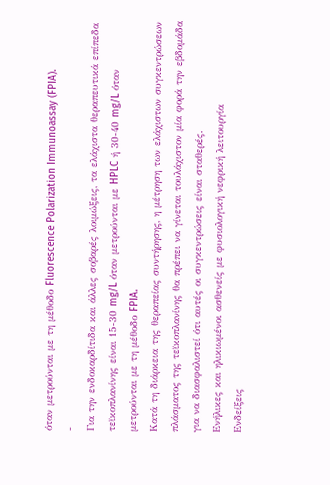όταν μετρούνται με τη μέθοδο Fluorescence Polarization Immunoassay (FPIA).
-
Για την ενδοκαρδίτιδα και άλλες σοβαρές λοιμώξεις, τα ελάχιστα θεραπευτικά επίπεδα τεϊκοπλανίνης είναι 15-30 mg/L όταν μετρούνται με HPLC ή 30-40 mg/L όταν μετρούνται με τη μέθοδο FPIA.
Κατά τη διάρκεια της θεραπείας συντήρησης, η μέτρηση των ελάχιστων συγκεντρώσεων πλάσματος της τεϊκοπλανίνης θα πρέπει να γίνεται τουλάχιστον μία φορά την εβδομάδα για να διασφαλιστεί ότι αυτές οι συγκεντρώσεις είναι σταθερές.
Ενήλικες και ηλικιωμένοι ασθενείς με φυσιολογική νεφρική λειτουργία
Ενδείξεις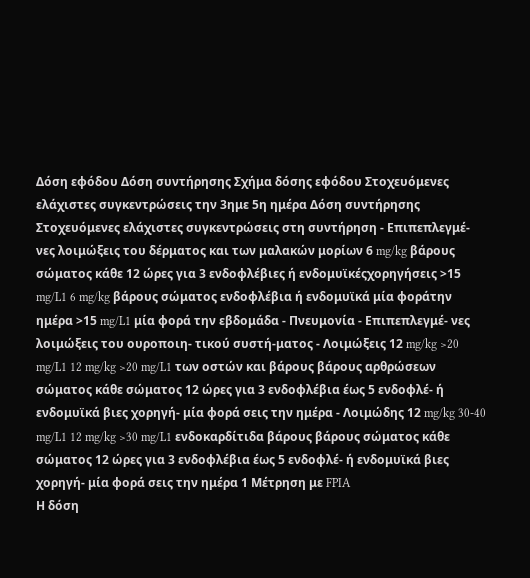Δόση εφόδου Δόση συντήρησης Σχήμα δόσης εφόδου Στοχευόμενες ελάχιστες συγκεντρώσεις την 3ημε 5η ημέρα Δόση συντήρησης Στοχευόμενες ελάχιστες συγκεντρώσεις στη συντήρηση - Επιπεπλεγμέ- νες λοιμώξεις του δέρματος και των μαλακών μορίων 6 mg/kg βάρους σώματος κάθε 12 ώρες για 3 ενδοφλέβιες ή ενδομυϊκέςχορηγήσεις >15 mg/L1 6 mg/kg βάρους σώματος ενδοφλέβια ή ενδομυϊκά μία φοράτην ημέρα >15 mg/L1 μία φορά την εβδομάδα - Πνευμονία - Επιπεπλεγμέ- νες λοιμώξεις του ουροποιη- τικού συστή-ματος - Λοιμώξεις 12 mg/kg >20 mg/L1 12 mg/kg >20 mg/L1 των οστών και βάρους βάρους αρθρώσεων σώματος κάθε σώματος 12 ώρες για 3 ενδοφλέβια έως 5 ενδοφλέ- ή ενδομυϊκά βιες χορηγή- μία φορά σεις την ημέρα - Λοιμώδης 12 mg/kg 30-40 mg/L1 12 mg/kg >30 mg/L1 ενδοκαρδίτιδα βάρους βάρους σώματος κάθε σώματος 12 ώρες για 3 ενδοφλέβια έως 5 ενδοφλέ- ή ενδομυϊκά βιες χορηγή- μία φορά σεις την ημέρα 1 Μέτρηση με FPIA
Η δόση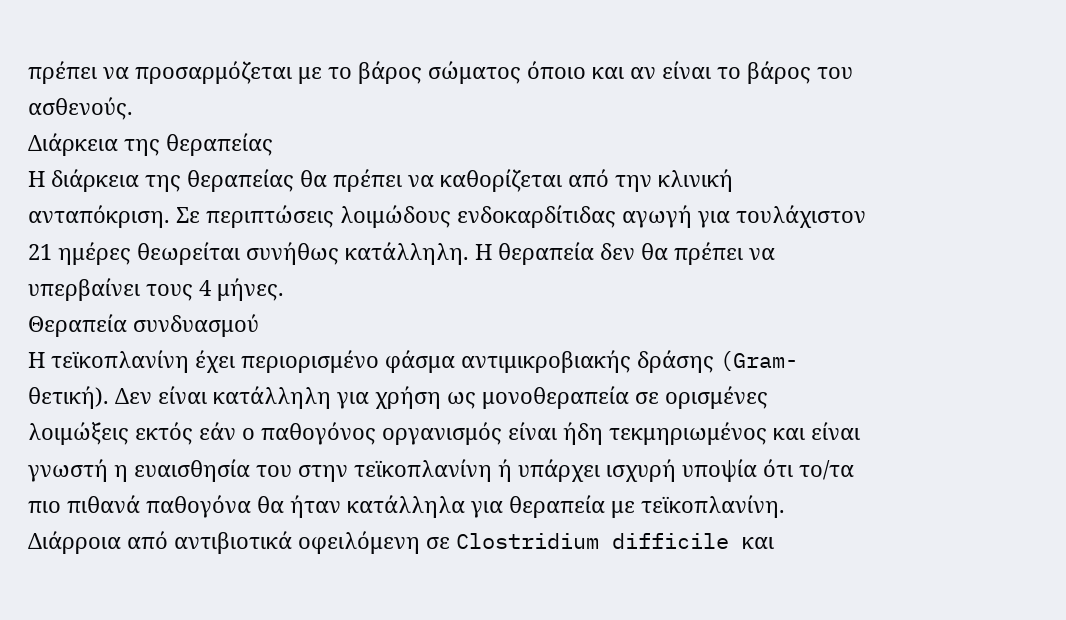πρέπει να προσαρμόζεται με το βάρος σώματος όποιο και αν είναι το βάρος του ασθενούς.
Διάρκεια της θεραπείας
Η διάρκεια της θεραπείας θα πρέπει να καθορίζεται από την κλινική ανταπόκριση. Σε περιπτώσεις λοιμώδους ενδοκαρδίτιδας αγωγή για τουλάχιστον 21 ημέρες θεωρείται συνήθως κατάλληλη. Η θεραπεία δεν θα πρέπει να υπερβαίνει τους 4 μήνες.
Θεραπεία συνδυασμού
Η τεϊκοπλανίνη έχει περιορισμένο φάσμα αντιμικροβιακής δράσης (Gram-θετική). Δεν είναι κατάλληλη για χρήση ως μονοθεραπεία σε ορισμένες λοιμώξεις εκτός εάν ο παθογόνος οργανισμός είναι ήδη τεκμηριωμένος και είναι γνωστή η ευαισθησία του στην τεϊκοπλανίνη ή υπάρχει ισχυρή υποψία ότι το/τα πιο πιθανά παθογόνα θα ήταν κατάλληλα για θεραπεία με τεϊκοπλανίνη.
Διάρροια από αντιβιοτικά οφειλόμενη σε Clostridium difficile και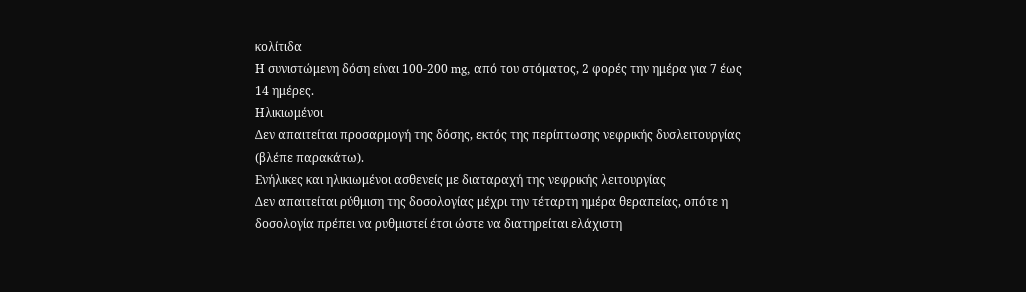κολίτιδα
Η συνιστώμενη δόση είναι 100-200 mg, από του στόματος, 2 φορές την ημέρα για 7 έως 14 ημέρες.
Ηλικιωμένοι
Δεν απαιτείται προσαρμογή της δόσης, εκτός της περίπτωσης νεφρικής δυσλειτουργίας (βλέπε παρακάτω).
Ενήλικες και ηλικιωμένοι ασθενείς με διαταραχή της νεφρικής λειτουργίας
Δεν απαιτείται ρύθμιση της δοσολογίας μέχρι την τέταρτη ημέρα θεραπείας, οπότε η δοσολογία πρέπει να ρυθμιστεί έτσι ώστε να διατηρείται ελάχιστη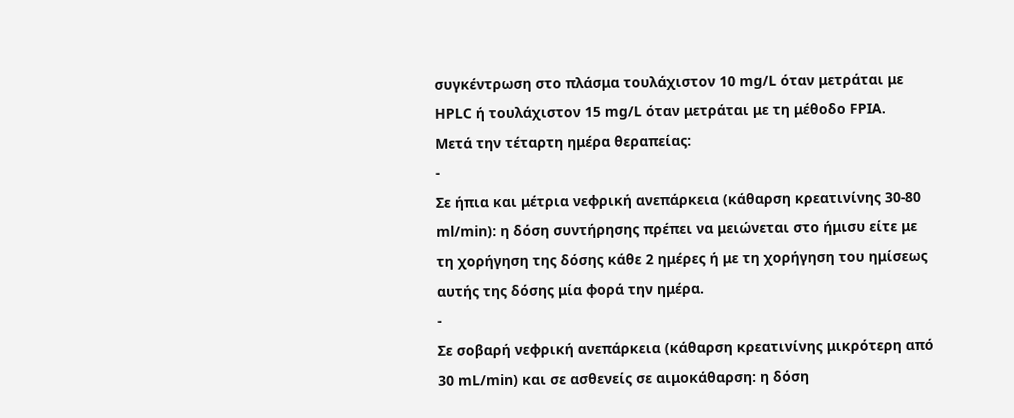συγκέντρωση στο πλάσμα τουλάχιστον 10 mg/L όταν μετράται με HPLC ή τουλάχιστον 15 mg/L όταν μετράται με τη μέθοδο FPIA.
Μετά την τέταρτη ημέρα θεραπείας:
-
Σε ήπια και μέτρια νεφρική ανεπάρκεια (κάθαρση κρεατινίνης 30-80 ml/min): η δόση συντήρησης πρέπει να μειώνεται στο ήμισυ είτε με τη χορήγηση της δόσης κάθε 2 ημέρες ή με τη χορήγηση του ημίσεως αυτής της δόσης μία φορά την ημέρα.
-
Σε σοβαρή νεφρική ανεπάρκεια (κάθαρση κρεατινίνης μικρότερη από 30 mL/min) και σε ασθενείς σε αιμοκάθαρση: η δόση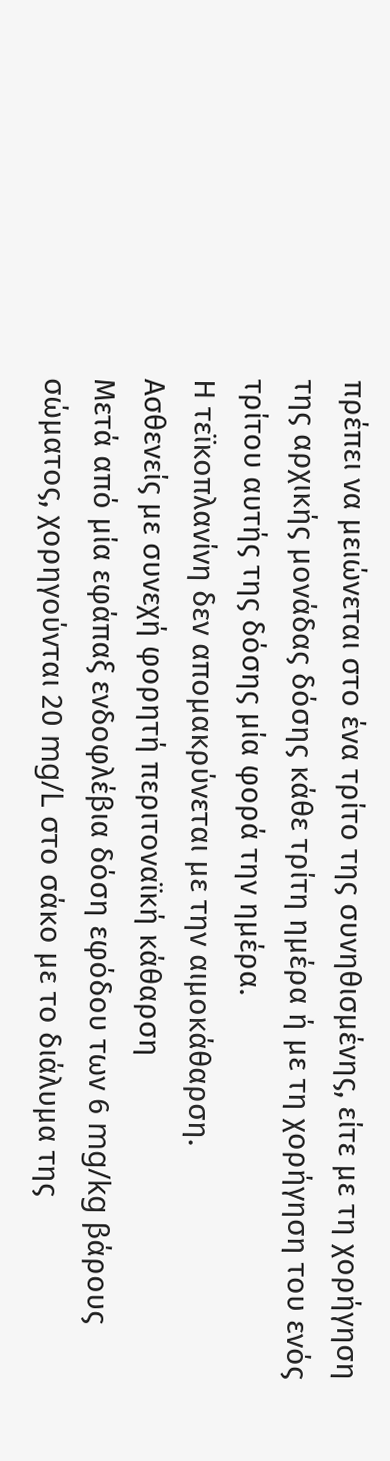πρέπει να μειώνεται στο ένα τρίτο της συνηθισμένης, είτε με τη χορήγηση της αρχικής μονάδας δόσης κάθε τρίτη ημέρα ή με τη χορήγηση του ενός τρίτου αυτής της δόσης μία φορά την ημέρα.
Η τεϊκοπλανίνη δεν απομακρύνεται με την αιμοκάθαρση.
Ασθενείς με συνεχή φορητή περιτοναϊκή κάθαρση
Μετά από μία εφάπαξ ενδοφλέβια δόση εφόδου των 6 mg/kg βάρους σώματος, χορηγούνται 20 mg/L στο σάκο με το διάλυμα της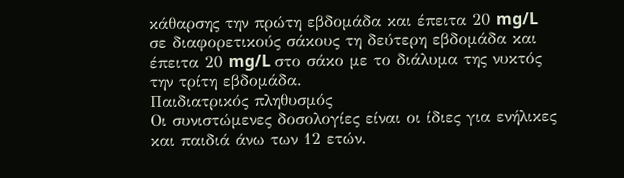κάθαρσης την πρώτη εβδομάδα και έπειτα 20 mg/L σε διαφορετικούς σάκους τη δεύτερη εβδομάδα και έπειτα 20 mg/L στο σάκο με το διάλυμα της νυκτός την τρίτη εβδομάδα.
Παιδιατρικός πληθυσμός
Οι συνιστώμενες δοσολογίες είναι οι ίδιες για ενήλικες και παιδιά άνω των 12 ετών.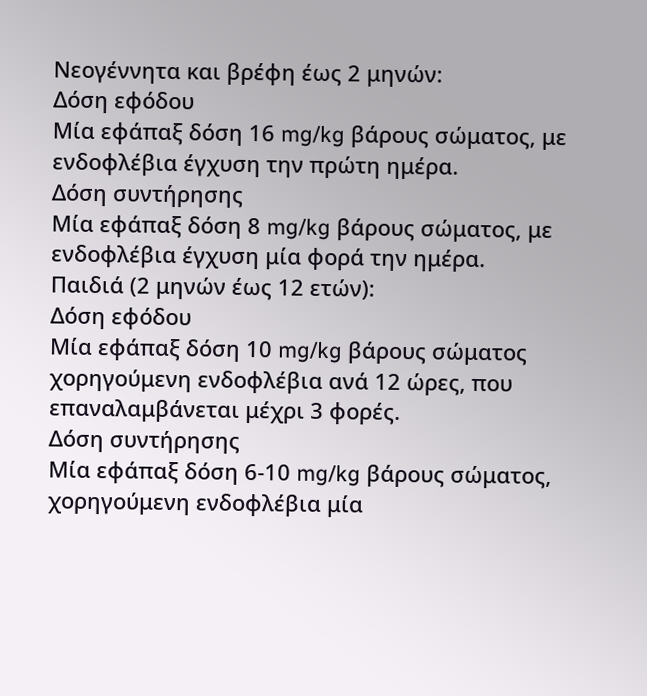Νεογέννητα και βρέφη έως 2 μηνών:
Δόση εφόδου
Μία εφάπαξ δόση 16 mg/kg βάρους σώματος, με ενδοφλέβια έγχυση την πρώτη ημέρα.
Δόση συντήρησης
Μία εφάπαξ δόση 8 mg/kg βάρους σώματος, με ενδοφλέβια έγχυση μία φορά την ημέρα.
Παιδιά (2 μηνών έως 12 ετών):
Δόση εφόδου
Μία εφάπαξ δόση 10 mg/kg βάρους σώματος χορηγούμενη ενδοφλέβια ανά 12 ώρες, που επαναλαμβάνεται μέχρι 3 φορές.
Δόση συντήρησης
Μία εφάπαξ δόση 6-10 mg/kg βάρους σώματος, χορηγούμενη ενδοφλέβια μία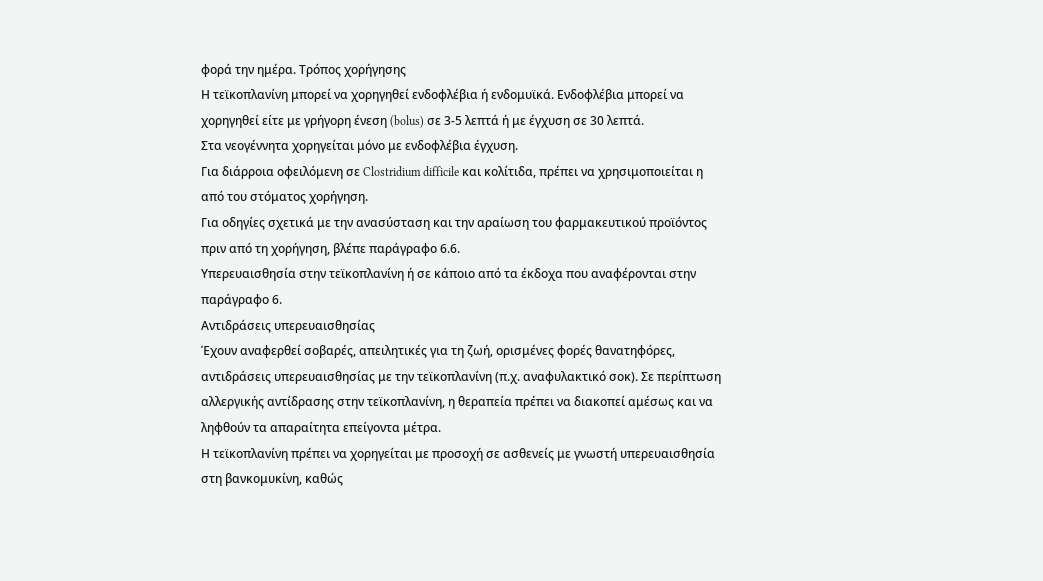φορά την ημέρα. Τρόπος χορήγησης
Η τεϊκοπλανίνη μπορεί να χορηγηθεί ενδοφλέβια ή ενδομυϊκά. Ενδοφλέβια μπορεί να χορηγηθεί είτε με γρήγορη ένεση (bolus) σε 3-5 λεπτά ή με έγχυση σε 30 λεπτά.
Στα νεογέννητα χορηγείται μόνο με ενδοφλέβια έγχυση.
Για διάρροια οφειλόμενη σε Clostridium difficile και κολίτιδα, πρέπει να χρησιμοποιείται η από του στόματος χορήγηση.
Για οδηγίες σχετικά με την ανασύσταση και την αραίωση του φαρμακευτικού προϊόντος πριν από τη χορήγηση, βλέπε παράγραφο 6.6.
Υπερευαισθησία στην τεϊκοπλανίνη ή σε κάποιο από τα έκδοχα που αναφέρονται στην παράγραφο 6.
Αντιδράσεις υπερευαισθησίας
Έχουν αναφερθεί σοβαρές, απειλητικές για τη ζωή, ορισμένες φορές θανατηφόρες, αντιδράσεις υπερευαισθησίας με την τεϊκοπλανίνη (π.χ. αναφυλακτικό σοκ). Σε περίπτωση αλλεργικής αντίδρασης στην τεϊκοπλανίνη, η θεραπεία πρέπει να διακοπεί αμέσως και να ληφθούν τα απαραίτητα επείγοντα μέτρα.
Η τεϊκοπλανίνη πρέπει να χορηγείται με προσοχή σε ασθενείς με γνωστή υπερευαισθησία στη βανκομυκίνη, καθώς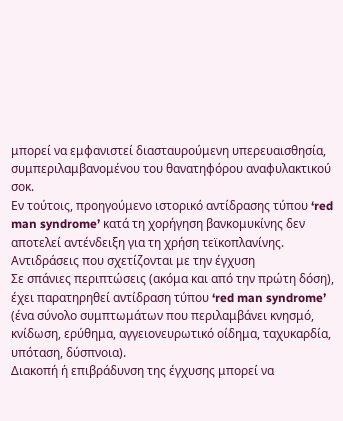μπορεί να εμφανιστεί διασταυρούμενη υπερευαισθησία, συμπεριλαμβανομένου του θανατηφόρου αναφυλακτικού σοκ.
Εν τούτοις, προηγούμενο ιστορικό αντίδρασης τύπου ‘red man syndrome’ κατά τη χορήγηση βανκομυκίνης δεν αποτελεί αντένδειξη για τη χρήση τεϊκοπλανίνης.
Αντιδράσεις που σχετίζονται με την έγχυση
Σε σπάνιες περιπτώσεις (ακόμα και από την πρώτη δόση), έχει παρατηρηθεί αντίδραση τύπου ‘red man syndrome’ (ένα σύνολο συμπτωμάτων που περιλαμβάνει κνησμό, κνίδωση, ερύθημα, αγγειονευρωτικό οίδημα, ταχυκαρδία, υπόταση, δύσπνοια).
Διακοπή ή επιβράδυνση της έγχυσης μπορεί να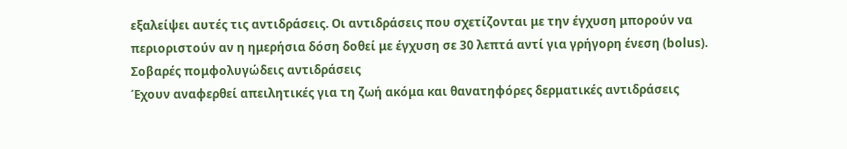εξαλείψει αυτές τις αντιδράσεις. Οι αντιδράσεις που σχετίζονται με την έγχυση μπορούν να περιοριστούν αν η ημερήσια δόση δοθεί με έγχυση σε 30 λεπτά αντί για γρήγορη ένεση (bolus).
Σοβαρές πομφολυγώδεις αντιδράσεις
Έχουν αναφερθεί απειλητικές για τη ζωή ακόμα και θανατηφόρες δερματικές αντιδράσεις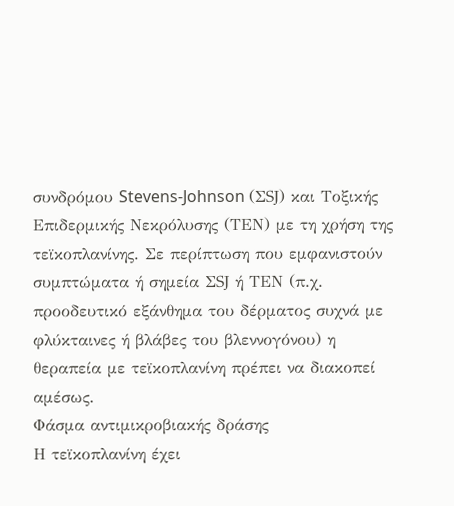συνδρόμου Stevens-Johnson (ΣSJ) και Τοξικής Επιδερμικής Νεκρόλυσης (ΤΕΝ) με τη χρήση της τεϊκοπλανίνης. Σε περίπτωση που εμφανιστούν συμπτώματα ή σημεία ΣSJ ή ΤΕΝ (π.χ. προοδευτικό εξάνθημα του δέρματος συχνά με φλύκταινες ή βλάβες του βλεννογόνου) η θεραπεία με τεϊκοπλανίνη πρέπει να διακοπεί αμέσως.
Φάσμα αντιμικροβιακής δράσης
Η τεϊκοπλανίνη έχει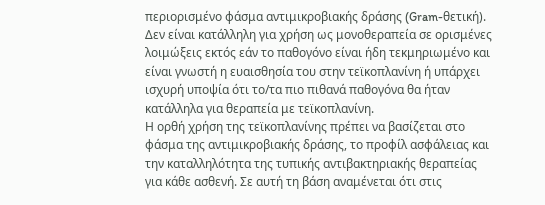περιορισμένο φάσμα αντιμικροβιακής δράσης (Gram-θετική). Δεν είναι κατάλληλη για χρήση ως μονοθεραπεία σε ορισμένες λοιμώξεις εκτός εάν το παθογόνο είναι ήδη τεκμηριωμένο και είναι γνωστή η ευαισθησία του στην τεϊκοπλανίνη ή υπάρχει ισχυρή υποψία ότι το/τα πιο πιθανά παθογόνα θα ήταν κατάλληλα για θεραπεία με τεϊκοπλανίνη.
Η ορθή χρήση της τεϊκοπλανίνης πρέπει να βασίζεται στο φάσμα της αντιμικροβιακής δράσης, το προφίλ ασφάλειας και την καταλληλότητα της τυπικής αντιβακτηριακής θεραπείας για κάθε ασθενή. Σε αυτή τη βάση αναμένεται ότι στις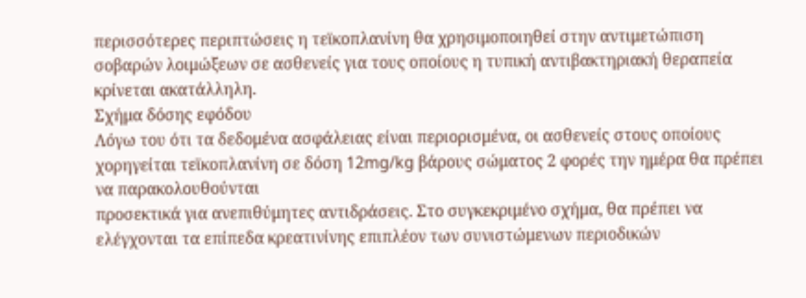περισσότερες περιπτώσεις η τεϊκοπλανίνη θα χρησιμοποιηθεί στην αντιμετώπιση σοβαρών λοιμώξεων σε ασθενείς για τους οποίους η τυπική αντιβακτηριακή θεραπεία κρίνεται ακατάλληλη.
Σχήμα δόσης εφόδου
Λόγω του ότι τα δεδομένα ασφάλειας είναι περιορισμένα, οι ασθενείς στους οποίους χορηγείται τεϊκοπλανίνη σε δόση 12mg/kg βάρους σώματος 2 φορές την ημέρα θα πρέπει να παρακολουθούνται
προσεκτικά για ανεπιθύμητες αντιδράσεις. Στο συγκεκριμένο σχήμα, θα πρέπει να ελέγχονται τα επίπεδα κρεατινίνης επιπλέον των συνιστώμενων περιοδικών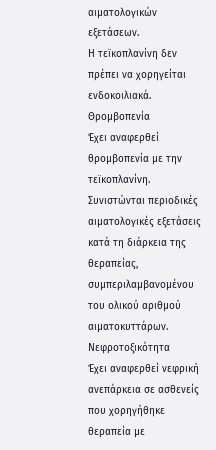αιματολογικών εξετάσεων.
Η τεϊκοπλανίνη δεν πρέπει να χορηγείται ενδοκοιλιακά. Θρομβοπενία
Έχει αναφερθεί θρομβοπενία με την τεϊκοπλανίνη. Συνιστώνται περιοδικές αιματολογικές εξετάσεις
κατά τη διάρκεια της θεραπείας, συμπεριλαμβανομένου του ολικού αριθμού αιματοκυττάρων.
Νεφροτοξικότητα
Έχει αναφερθεί νεφρική ανεπάρκεια σε ασθενείς που χορηγήθηκε θεραπεία με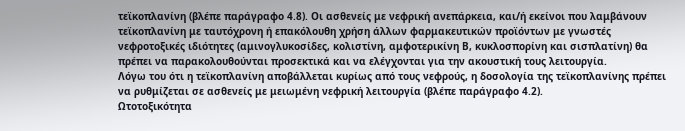τεϊκοπλανίνη (βλέπε παράγραφο 4.8). Οι ασθενείς με νεφρική ανεπάρκεια, και/ή εκείνοι που λαμβάνουν τεϊκοπλανίνη με ταυτόχρονη ή επακόλουθη χρήση άλλων φαρμακευτικών προϊόντων με γνωστές νεφροτοξικές ιδιότητες (αμινογλυκοσίδες, κολιστίνη, αμφοτερικίνη Β, κυκλοσπορίνη και σισπλατίνη) θα πρέπει να παρακολουθούνται προσεκτικά και να ελέγχονται για την ακουστική τους λειτουργία.
Λόγω του ότι η τεϊκοπλανίνη αποβάλλεται κυρίως από τους νεφρούς, η δοσολογία της τεϊκοπλανίνης πρέπει να ρυθμίζεται σε ασθενείς με μειωμένη νεφρική λειτουργία (βλέπε παράγραφο 4.2).
Ωτοτοξικότητα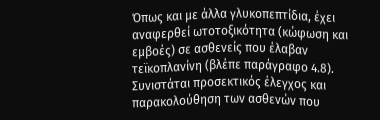Όπως και με άλλα γλυκοπεπτίδια, έχει αναφερθεί ωτοτοξικότητα (κώφωση και εμβοές) σε ασθενείς που έλαβαν τεϊκοπλανίνη (βλέπε παράγραφο 4.8). Συνιστάται προσεκτικός έλεγχος και παρακολούθηση των ασθενών που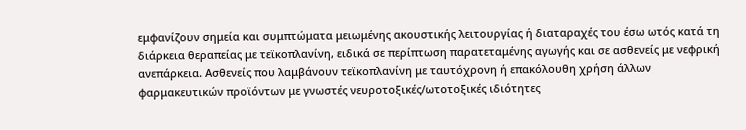εμφανίζουν σημεία και συμπτώματα μειωμένης ακουστικής λειτουργίας ή διαταραχές του έσω ωτός κατά τη διάρκεια θεραπείας με τεϊκοπλανίνη, ειδικά σε περίπτωση παρατεταμένης αγωγής και σε ασθενείς με νεφρική ανεπάρκεια. Ασθενείς που λαμβάνουν τεϊκοπλανίνη με ταυτόχρονη ή επακόλουθη χρήση άλλων φαρμακευτικών προϊόντων με γνωστές νευροτοξικές/ωτοτοξικές ιδιότητες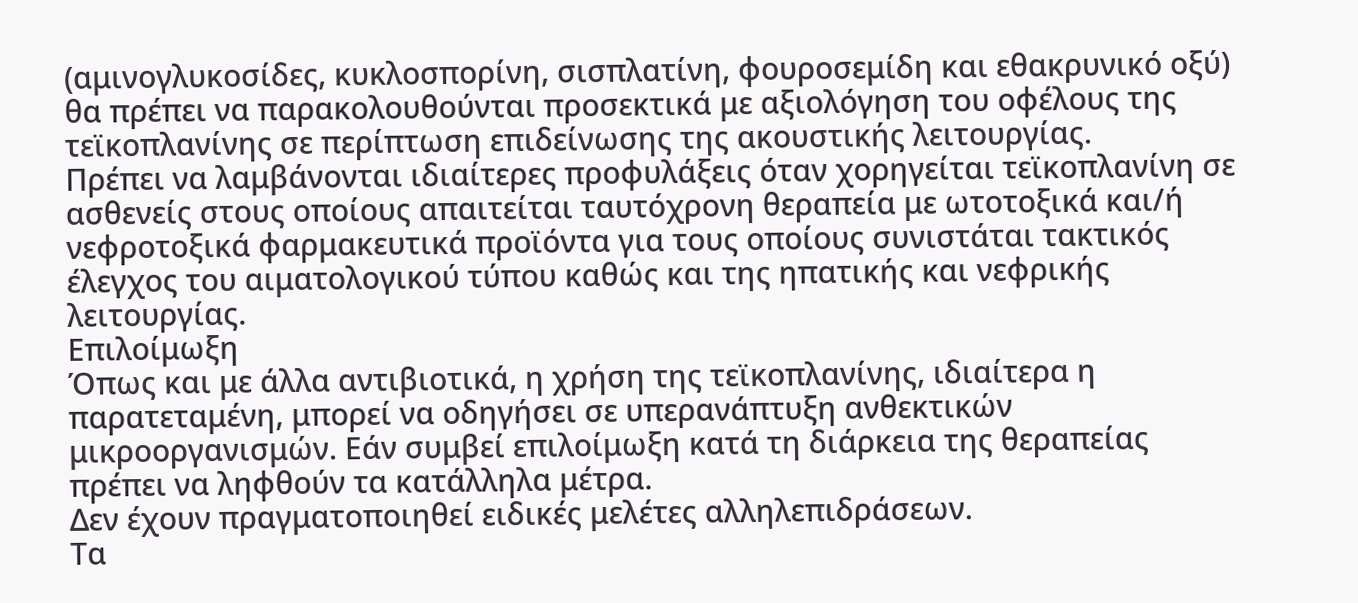(αμινογλυκοσίδες, κυκλοσπορίνη, σισπλατίνη, φουροσεμίδη και εθακρυνικό οξύ) θα πρέπει να παρακολουθούνται προσεκτικά με αξιολόγηση του οφέλους της τεϊκοπλανίνης σε περίπτωση επιδείνωσης της ακουστικής λειτουργίας.
Πρέπει να λαμβάνονται ιδιαίτερες προφυλάξεις όταν χορηγείται τεϊκοπλανίνη σε ασθενείς στους οποίους απαιτείται ταυτόχρονη θεραπεία με ωτοτοξικά και/ή νεφροτοξικά φαρμακευτικά προϊόντα για τους οποίους συνιστάται τακτικός έλεγχος του αιματολογικού τύπου καθώς και της ηπατικής και νεφρικής λειτουργίας.
Επιλοίμωξη
Όπως και με άλλα αντιβιοτικά, η χρήση της τεϊκοπλανίνης, ιδιαίτερα η παρατεταμένη, μπορεί να οδηγήσει σε υπερανάπτυξη ανθεκτικών μικροοργανισμών. Εάν συμβεί επιλοίμωξη κατά τη διάρκεια της θεραπείας πρέπει να ληφθούν τα κατάλληλα μέτρα.
Δεν έχουν πραγματοποιηθεί ειδικές μελέτες αλληλεπιδράσεων.
Τα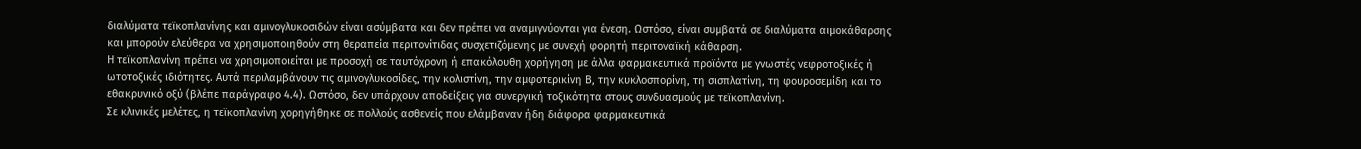διαλύματα τεϊκοπλανίνης και αμινογλυκοσιδών είναι ασύμβατα και δεν πρέπει να αναμιγνύονται για ένεση. Ωστόσο, είναι συμβατά σε διαλύματα αιμοκάθαρσης και μπορούν ελεύθερα να χρησιμοποιηθούν στη θεραπεία περιτονίτιδας συσχετιζόμενης με συνεχή φορητή περιτοναϊκή κάθαρση.
Η τεϊκοπλανίνη πρέπει να χρησιμοποιείται με προσοχή σε ταυτόχρονη ή επακόλουθη χορήγηση με άλλα φαρμακευτικά προϊόντα με γνωστές νεφροτοξικές ή ωτοτοξικές ιδιότητες. Αυτά περιλαμβάνουν τις αμινογλυκοσίδες, την κολιστίνη, την αμφοτερικίνη Β, την κυκλοσπορίνη, τη σισπλατίνη, τη φουροσεμίδη και το εθακρυνικό οξύ (βλέπε παράγραφο 4.4). Ωστόσο, δεν υπάρχουν αποδείξεις για συνεργική τοξικότητα στους συνδυασμούς με τεϊκοπλανίνη.
Σε κλινικές μελέτες, η τεϊκοπλανίνη χορηγήθηκε σε πολλούς ασθενείς που ελάμβαναν ήδη διάφορα φαρμακευτικά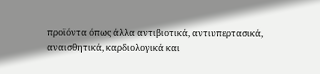προϊόντα όπως άλλα αντιβιοτικά, αντιυπερτασικά, αναισθητικά, καρδιολογικά και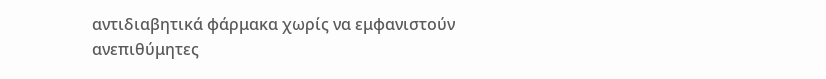αντιδιαβητικά φάρμακα χωρίς να εμφανιστούν ανεπιθύμητες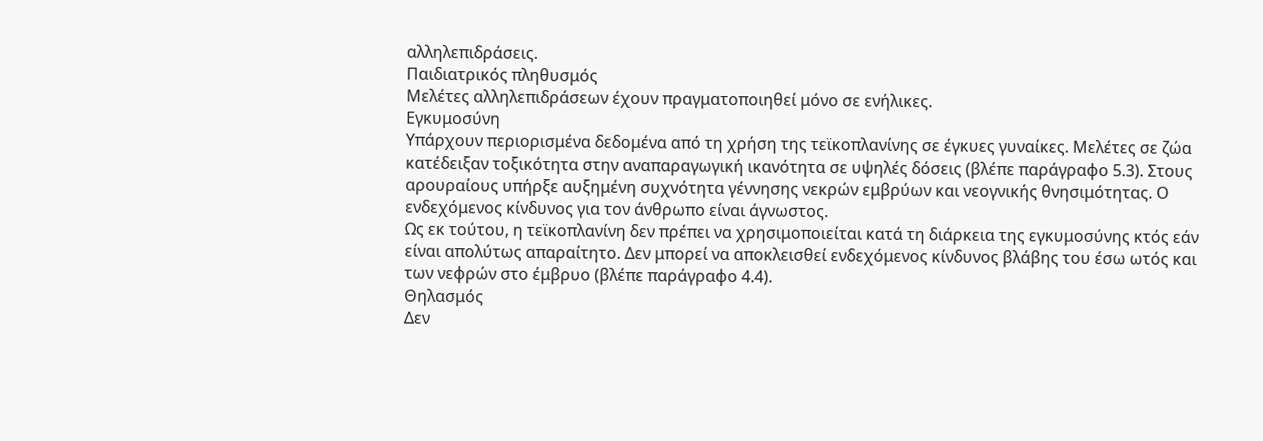αλληλεπιδράσεις.
Παιδιατρικός πληθυσμός
Μελέτες αλληλεπιδράσεων έχουν πραγματοποιηθεί μόνο σε ενήλικες.
Εγκυμοσύνη
Υπάρχουν περιορισμένα δεδομένα από τη χρήση της τεϊκοπλανίνης σε έγκυες γυναίκες. Μελέτες σε ζώα κατέδειξαν τοξικότητα στην αναπαραγωγική ικανότητα σε υψηλές δόσεις (βλέπε παράγραφο 5.3). Στους αρουραίους υπήρξε αυξημένη συχνότητα γέννησης νεκρών εμβρύων και νεογνικής θνησιμότητας. Ο ενδεχόμενος κίνδυνος για τον άνθρωπο είναι άγνωστος.
Ως εκ τούτου, η τεϊκοπλανίνη δεν πρέπει να χρησιμοποιείται κατά τη διάρκεια της εγκυμοσύνης κτός εάν είναι απολύτως απαραίτητο. Δεν μπορεί να αποκλεισθεί ενδεχόμενος κίνδυνος βλάβης του έσω ωτός και των νεφρών στο έμβρυο (βλέπε παράγραφο 4.4).
Θηλασμός
Δεν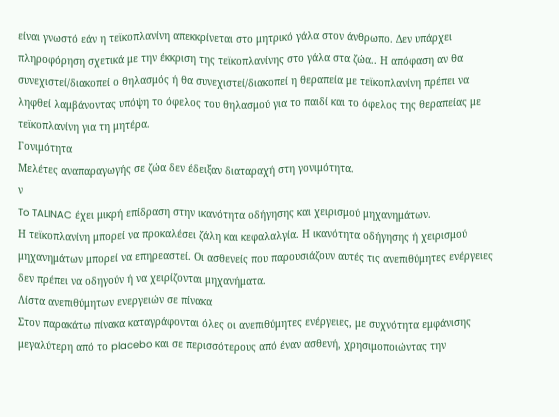είναι γνωστό εάν η τεϊκοπλανίνη απεκκρίνεται στο μητρικό γάλα στον άνθρωπο. Δεν υπάρχει πληροφόρηση σχετικά με την έκκριση της τεϊκοπλανίνης στο γάλα στα ζώα.. Η απόφαση αν θα συνεχιστεί/διακοπεί ο θηλασμός ή θα συνεχιστεί/διακοπεί η θεραπεία με τεϊκοπλανίνη πρέπει να ληφθεί λαμβάνοντας υπόψη το όφελος του θηλασμού για το παιδί και το όφελος της θεραπείας με τεϊκοπλανίνη για τη μητέρα.
Γονιμότητα
Μελέτες αναπαραγωγής σε ζώα δεν έδειξαν διαταραχή στη γονιμότητα.
ν
To TALINAC έχει μικρή επίδραση στην ικανότητα οδήγησης και χειρισμού μηχανημάτων.
Η τεϊκοπλανίνη μπορεί να προκαλέσει ζάλη και κεφαλαλγία. Η ικανότητα οδήγησης ή χειρισμού μηχανημάτων μπορεί να επηρεαστεί. Οι ασθενείς που παρουσιάζουν αυτές τις ανεπιθύμητες ενέργειες δεν πρέπει να οδηγούν ή να χειρίζονται μηχανήματα.
Λίστα ανεπιθύμητων ενεργειών σε πίνακα
Στον παρακάτω πίνακα καταγράφονται όλες οι ανεπιθύμητες ενέργειες, με συχνότητα εμφάνισης μεγαλύτερη από το placebo και σε περισσότερους από έναν ασθενή, χρησιμοποιώντας την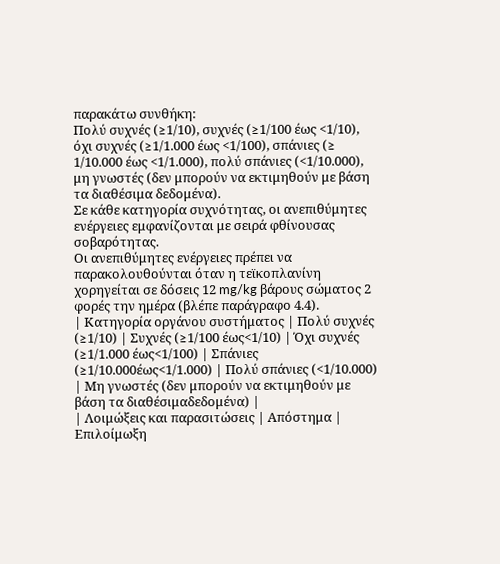παρακάτω συνθήκη:
Πολύ συχνές (≥1/10), συχνές (≥1/100 έως <1/10), όχι συχνές (≥1/1.000 έως <1/100), σπάνιες (≥
1/10.000 έως <1/1.000), πολύ σπάνιες (<1/10.000), μη γνωστές (δεν μπορούν να εκτιμηθούν με βάση τα διαθέσιμα δεδομένα).
Σε κάθε κατηγορία συχνότητας, οι ανεπιθύμητες ενέργειες εμφανίζονται με σειρά φθίνουσας σοβαρότητας.
Οι ανεπιθύμητες ενέργειες πρέπει να παρακολουθούνται όταν η τεϊκοπλανίνη χορηγείται σε δόσεις 12 mg/kg βάρους σώματος 2 φορές την ημέρα (βλέπε παράγραφο 4.4).
| Κατηγορία οργάνου συστήματος | Πολύ συχνές (≥1/10) | Συχνές (≥1/100 έως<1/10) | Όχι συχνές (≥1/1.000 έως<1/100) | Σπάνιες (≥1/10.000έως<1/1.000) | Πολύ σπάνιες (<1/10.000) | Μη γνωστές (δεν μπορούν να εκτιμηθούν με βάση τα διαθέσιμαδεδομένα) |
| Λοιμώξεις και παρασιτώσεις | Απόστημα | Επιλοίμωξη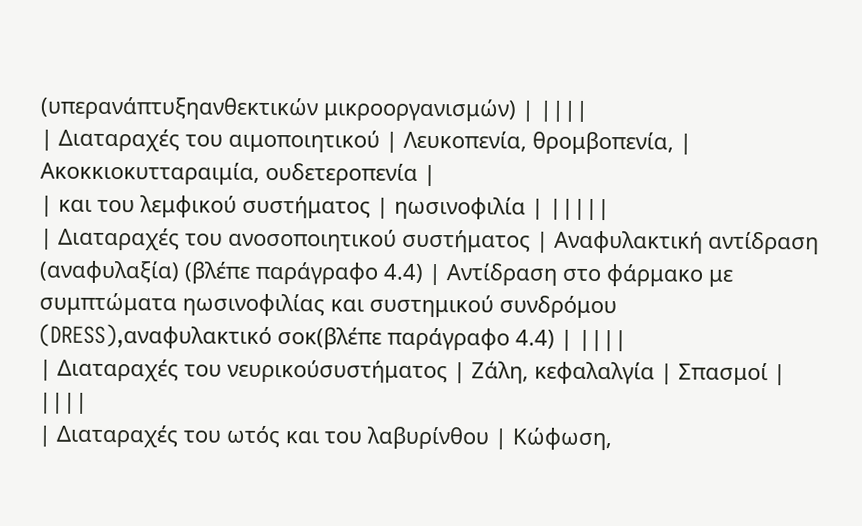(υπερανάπτυξηανθεκτικών μικροοργανισμών) | ||||
| Διαταραχές του αιμοποιητικού | Λευκοπενία, θρομβοπενία, | Ακοκκιοκυτταραιμία, ουδετεροπενία |
| και του λεμφικού συστήματος | ηωσινοφιλία | |||||
| Διαταραχές του ανοσοποιητικού συστήματος | Αναφυλακτική αντίδραση (αναφυλαξία) (βλέπε παράγραφο 4.4) | Αντίδραση στο φάρμακο με συμπτώματα ηωσινοφιλίας και συστημικού συνδρόμου (DRESS),αναφυλακτικό σοκ(βλέπε παράγραφο 4.4) | ||||
| Διαταραχές του νευρικούσυστήματος | Ζάλη, κεφαλαλγία | Σπασμοί | ||||
| Διαταραχές του ωτός και του λαβυρίνθου | Κώφωση,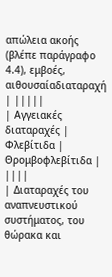απώλεια ακοής (βλέπε παράγραφο 4.4), εμβοές, αιθουσαίαδιαταραχή | |||||
| Αγγειακές διαταραχές | Φλεβίτιδα | Θρομβοφλεβίτιδα | ||||
| Διαταραχές του αναπνευστικού συστήματος, του θώρακα και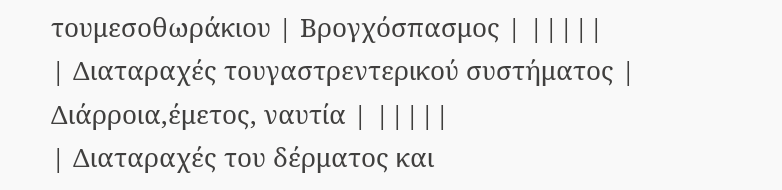τουμεσοθωράκιου | Βρογχόσπασμος | |||||
| Διαταραχές τουγαστρεντερικού συστήματος | Διάρροια,έμετος, ναυτία | |||||
| Διαταραχές του δέρματος και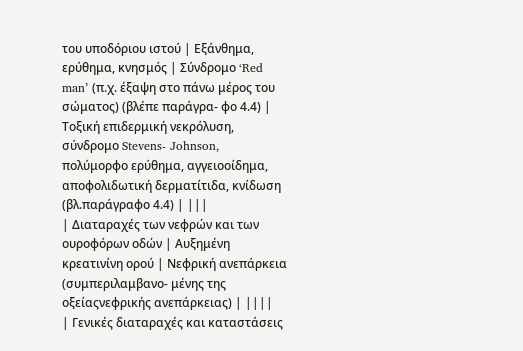του υποδόριου ιστού | Εξάνθημα, ερύθημα, κνησμός | Σύνδρομο ‘Red man’ (π.χ. έξαψη στο πάνω μέρος του σώματος) (βλέπε παράγρα- φο 4.4) | Τοξική επιδερμική νεκρόλυση, σύνδρομο Stevens- Johnson, πολύμορφο ερύθημα, αγγειοοίδημα, αποφολιδωτική δερματίτιδα, κνίδωση (βλ.παράγραφο 4.4) | |||
| Διαταραχές των νεφρών και των ουροφόρων οδών | Αυξημένη κρεατινίνη ορού | Νεφρική ανεπάρκεια (συμπεριλαμβανο- μένης της οξείαςνεφρικής ανεπάρκειας) | ||||
| Γενικές διαταραχές και καταστάσεις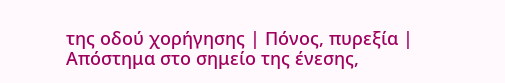της οδού χορήγησης | Πόνος, πυρεξία | Απόστημα στο σημείο της ένεσης,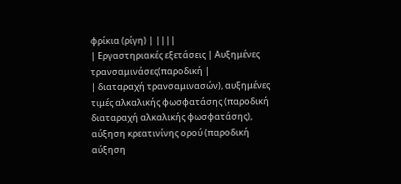φρίκια (ρίγη) | ||||
| Εργαστηριακές εξετάσεις | Αυξημένες τρανσαμινάσες(παροδική |
| διαταραχή τρανσαμινασών), αυξημένες τιμές αλκαλικής φωσφατάσης (παροδική διαταραχή αλκαλικής φωσφατάσης), αύξηση κρεατινίνης ορού (παροδική αύξηση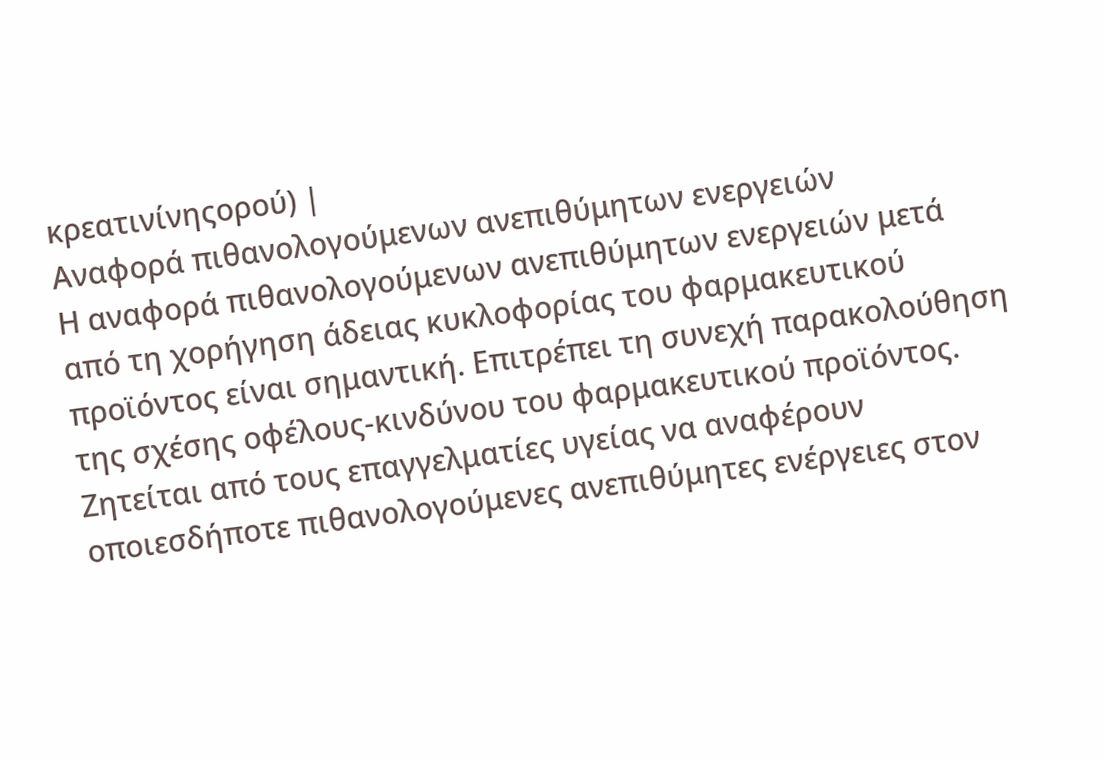κρεατινίνηςορού) |
Αναφορά πιθανολογούμενων ανεπιθύμητων ενεργειών
Η αναφορά πιθανολογούμενων ανεπιθύμητων ενεργειών μετά από τη χορήγηση άδειας κυκλοφορίας του φαρμακευτικού προϊόντος είναι σημαντική. Επιτρέπει τη συνεχή παρακολούθηση της σχέσης οφέλους-κινδύνου του φαρμακευτικού προϊόντος. Ζητείται από τους επαγγελματίες υγείας να αναφέρουν οποιεσδήποτε πιθανολογούμενες ανεπιθύμητες ενέργειες στον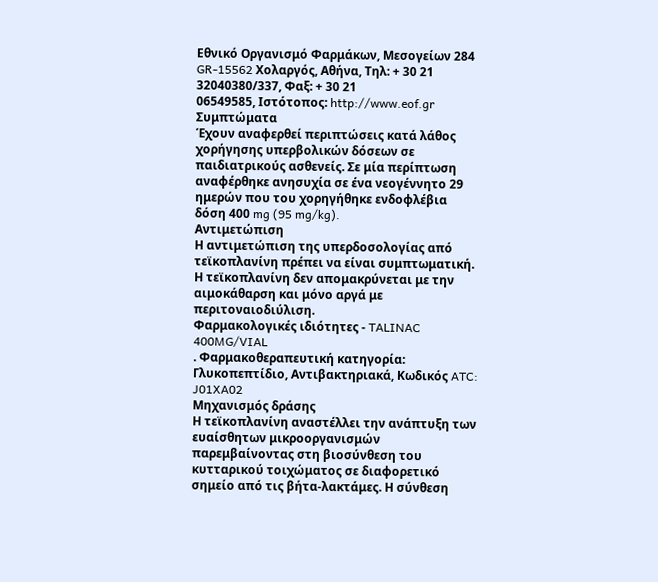Εθνικό Οργανισμό Φαρμάκων, Μεσογείων 284 GR-15562 Χολαργός, Αθήνα, Τηλ: + 30 21 32040380/337, Φαξ: + 30 21
06549585, Ιστότοπος: http://www.eof.gr
Συμπτώματα
Έχουν αναφερθεί περιπτώσεις κατά λάθος χορήγησης υπερβολικών δόσεων σε παιδιατρικούς ασθενείς. Σε μία περίπτωση αναφέρθηκε ανησυχία σε ένα νεογέννητο 29 ημερών που του χορηγήθηκε ενδοφλέβια δόση 400 mg (95 mg/kg).
Αντιμετώπιση
Η αντιμετώπιση της υπερδοσολογίας από τεϊκοπλανίνη πρέπει να είναι συμπτωματική. Η τεϊκοπλανίνη δεν απομακρύνεται με την αιμοκάθαρση και μόνο αργά με περιτοναιοδιύλιση.
Φαρμακολογικές ιδιότητες - TALINAC 400MG/VIAL
. Φαρμακοθεραπευτική κατηγορία: Γλυκοπεπτίδιο, Αντιβακτηριακά, Κωδικός ATC: J01XA02
Μηχανισμός δράσης
Η τεϊκοπλανίνη αναστέλλει την ανάπτυξη των ευαίσθητων μικροοργανισμών παρεμβαίνοντας στη βιοσύνθεση του κυτταρικού τοιχώματος σε διαφορετικό σημείο από τις βήτα-λακτάμες. Η σύνθεση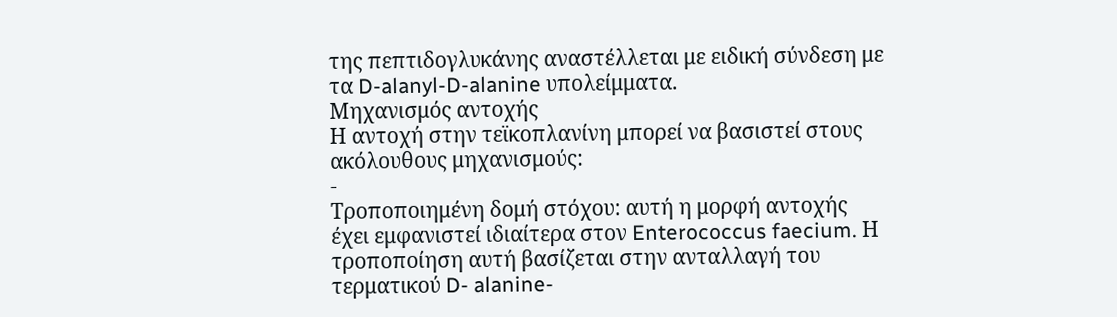της πεπτιδογλυκάνης αναστέλλεται με ειδική σύνδεση με τα D-alanyl-D-alanine υπολείμματα.
Μηχανισμός αντοχής
Η αντοχή στην τεϊκοπλανίνη μπορεί να βασιστεί στους ακόλουθους μηχανισμούς:
-
Τροποποιημένη δομή στόχου: αυτή η μορφή αντοχής έχει εμφανιστεί ιδιαίτερα στον Enterococcus faecium. Η τροποποίηση αυτή βασίζεται στην ανταλλαγή του τερματικού D- alanine-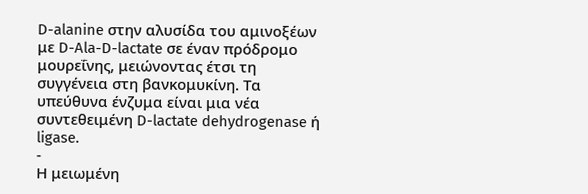D-alanine στην αλυσίδα του αμινοξέων με D-Ala-D-lactate σε έναν πρόδρομο μουρεΐνης, μειώνοντας έτσι τη συγγένεια στη βανκομυκίνη. Τα υπεύθυνα ένζυμα είναι μια νέα συντεθειμένη D-lactate dehydrogenase ή ligase.
-
Η μειωμένη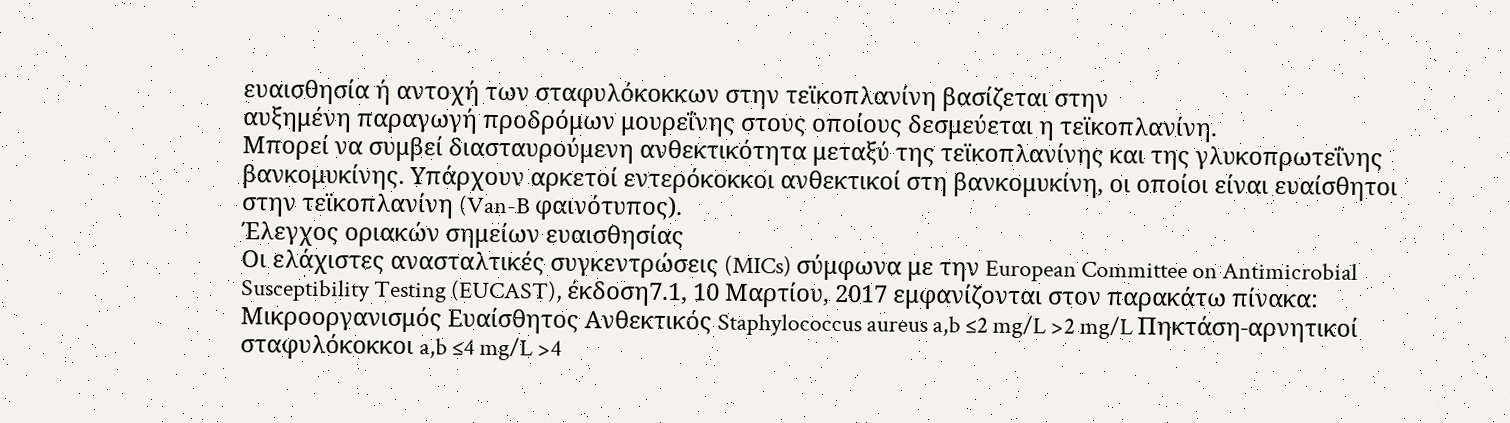ευαισθησία ή αντοχή των σταφυλόκοκκων στην τεϊκοπλανίνη βασίζεται στην
αυξημένη παραγωγή προδρόμων μουρεΐνης στους οποίους δεσμεύεται η τεϊκοπλανίνη.
Μπορεί να συμβεί διασταυρούμενη ανθεκτικότητα μεταξύ της τεϊκοπλανίνης και της γλυκοπρωτεΐνης βανκομυκίνης. Υπάρχουν αρκετοί εντερόκοκκοι ανθεκτικοί στη βανκομυκίνη, οι οποίοι είναι ευαίσθητοι στην τεϊκοπλανίνη (Van-B φαινότυπος).
Έλεγχος οριακών σημείων ευαισθησίας
Οι ελάχιστες ανασταλτικές συγκεντρώσεις (MICs) σύμφωνα με την European Committee on Antimicrobial Susceptibility Testing (EUCAST), έκδοση7.1, 10 Μαρτίου, 2017 εμφανίζονται στον παρακάτω πίνακα:
Μικροοργανισμός Ευαίσθητος Ανθεκτικός Staphylococcus aureus a,b ≤2 mg/L >2 mg/L Πηκτάση-αρνητικοί σταφυλόκοκκοι a,b ≤4 mg/L >4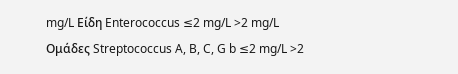mg/L Είδη Enterococcus ≤2 mg/L >2 mg/L Oμάδες Streptococcus A, B, C, G b ≤2 mg/L >2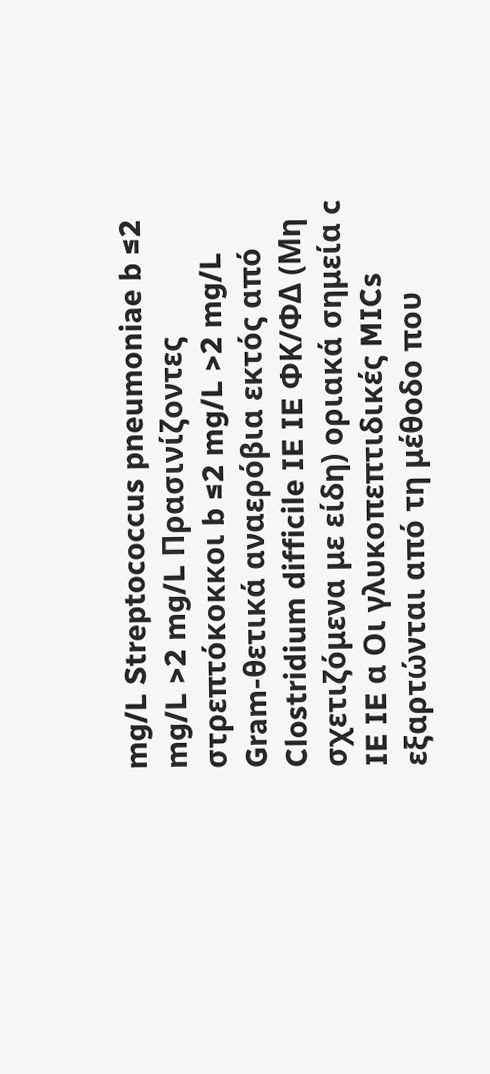mg/L Streptococcus pneumoniae b ≤2 mg/L >2 mg/L Πρασινίζοντες στρεπτόκοκκοι b ≤2 mg/L >2 mg/L Gram-θετικά αναερόβια εκτός από Clostridium difficile IE IE ΦΚ/ΦΔ (Μη σχετιζόμενα με είδη) οριακά σημεία c IE IE α Οι γλυκοπεπτιδικές MICs εξαρτώνται από τη μέθοδο που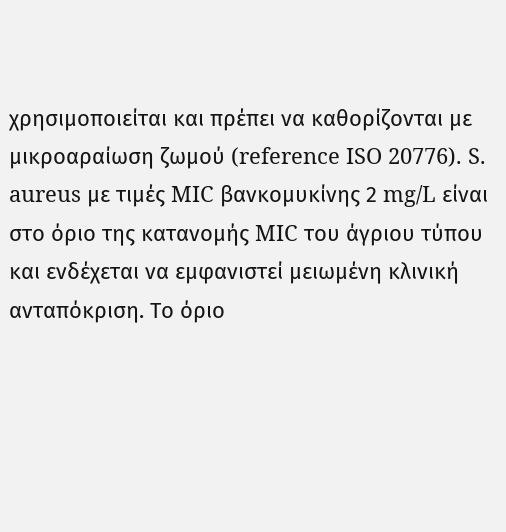χρησιμοποιείται και πρέπει να καθορίζονται με μικροαραίωση ζωμού (reference ISO 20776). S. aureus με τιμές MIC βανκομυκίνης 2 mg/L είναι στο όριο της κατανομής MIC του άγριου τύπου και ενδέχεται να εμφανιστεί μειωμένη κλινική ανταπόκριση. Το όριο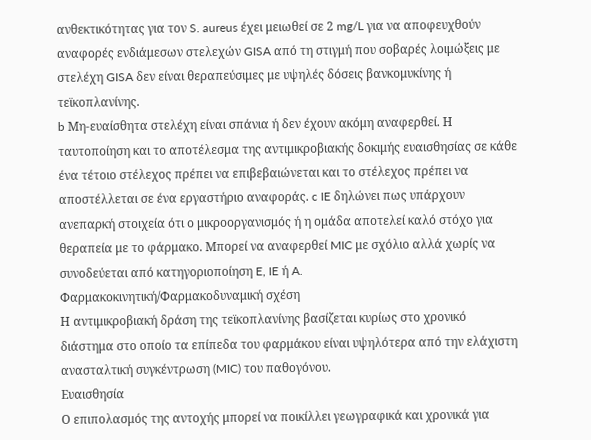ανθεκτικότητας για τον S. aureus έχει μειωθεί σε 2 mg/L για να αποφευχθούν αναφορές ενδιάμεσων στελεχών GISA από τη στιγμή που σοβαρές λοιμώξεις με στελέχη GISA δεν είναι θεραπεύσιμες με υψηλές δόσεις βανκομυκίνης ή τεϊκοπλανίνης.
b Μη-ευαίσθητα στελέχη είναι σπάνια ή δεν έχουν ακόμη αναφερθεί. Η ταυτοποίηση και το αποτέλεσμα της αντιμικροβιακής δοκιμής ευαισθησίας σε κάθε ένα τέτοιο στέλεχος πρέπει να επιβεβαιώνεται και το στέλεχος πρέπει να αποστέλλεται σε ένα εργαστήριο αναφοράς. c IE δηλώνει πως υπάρχουν ανεπαρκή στοιχεία ότι ο μικροοργανισμός ή η ομάδα αποτελεί καλό στόχο για θεραπεία με το φάρμακο. Μπορεί να αναφερθεί MIC με σχόλιο αλλά χωρίς να συνοδεύεται από κατηγοριοποίηση E, IE ή A.
Φαρμακοκινητική/Φαρμακοδυναμική σχέση
Η αντιμικροβιακή δράση της τεϊκοπλανίνης βασίζεται κυρίως στο χρονικό διάστημα στο οποίο τα επίπεδα του φαρμάκου είναι υψηλότερα από την ελάχιστη ανασταλτική συγκέντρωση (MIC) του παθογόνου.
Ευαισθησία
Ο επιπολασμός της αντοχής μπορεί να ποικίλλει γεωγραφικά και χρονικά για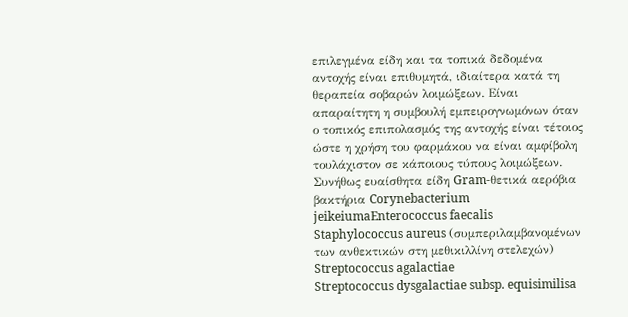επιλεγμένα είδη και τα τοπικά δεδομένα αντοχής είναι επιθυμητά, ιδιαίτερα κατά τη θεραπεία σοβαρών λοιμώξεων. Είναι απαραίτητη η συμβουλή εμπειρογνωμόνων όταν ο τοπικός επιπολασμός της αντοχής είναι τέτοιος ώστε η χρήση του φαρμάκου να είναι αμφίβολη τουλάχιστον σε κάποιους τύπους λοιμώξεων.
Συνήθως ευαίσθητα είδη Gram-θετικά αερόβια βακτήρια Corynebacterium jeikeiumaEnterococcus faecalis
Staphylococcus aureus (συμπεριλαμβανομένων των ανθεκτικών στη μεθικιλλίνη στελεχών)
Streptococcus agalactiae
Streptococcus dysgalactiae subsp. equisimilisa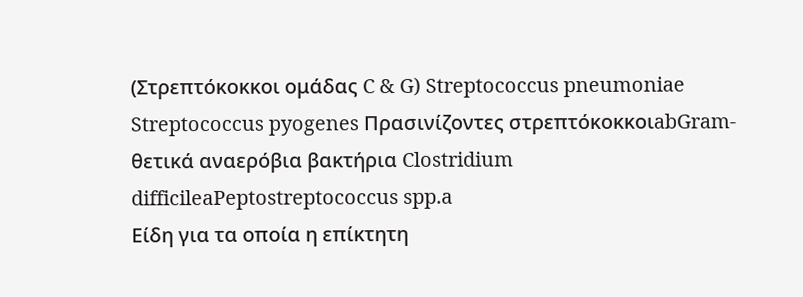(Στρεπτόκοκκοι ομάδας C & G) Streptococcus pneumoniae Streptococcus pyogenes Πρασινίζοντες στρεπτόκοκκοιabGram-θετικά αναερόβια βακτήρια Clostridium difficileaPeptostreptococcus spp.a
Είδη για τα οποία η επίκτητη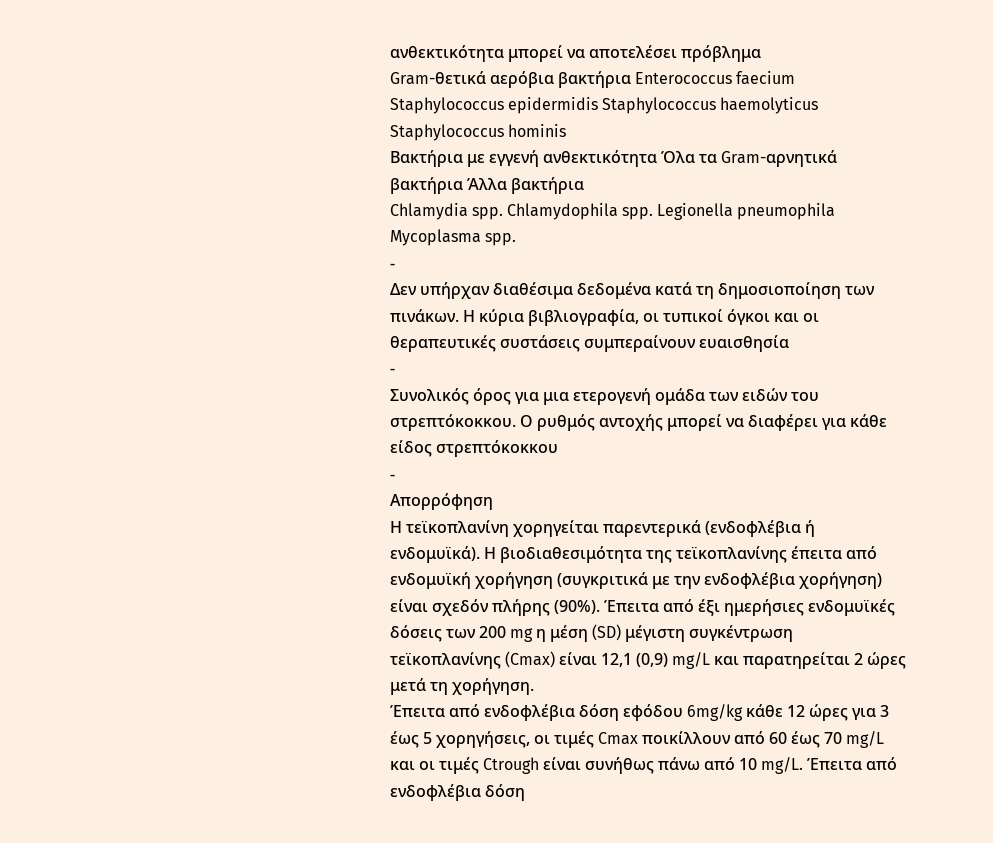ανθεκτικότητα μπορεί να αποτελέσει πρόβλημα
Gram-θετικά αερόβια βακτήρια Enterococcus faecium Staphylococcus epidermidis Staphylococcus haemolyticus Staphylococcus hominis
Βακτήρια με εγγενή ανθεκτικότητα Όλα τα Gram-αρνητικά βακτήρια Άλλα βακτήρια
Chlamydia spp. Chlamydophila spp. Legionella pneumophila Mycoplasma spp.
-
Δεν υπήρχαν διαθέσιμα δεδομένα κατά τη δημοσιοποίηση των πινάκων. Η κύρια βιβλιογραφία, οι τυπικοί όγκοι και οι θεραπευτικές συστάσεις συμπεραίνουν ευαισθησία
-
Συνολικός όρος για μια ετερογενή ομάδα των ειδών του στρεπτόκοκκου. Ο ρυθμός αντοχής μπορεί να διαφέρει για κάθε είδος στρεπτόκοκκου
-
Απορρόφηση
Η τεϊκοπλανίνη χορηγείται παρεντερικά (ενδοφλέβια ή ενδομυϊκά). Η βιοδιαθεσιμότητα της τεϊκοπλανίνης έπειτα από ενδομυϊκή χορήγηση (συγκριτικά με την ενδοφλέβια χορήγηση) είναι σχεδόν πλήρης (90%). Έπειτα από έξι ημερήσιες ενδομυϊκές δόσεις των 200 mg η μέση (SD) μέγιστη συγκέντρωση τεϊκοπλανίνης (Cmax) είναι 12,1 (0,9) mg/L και παρατηρείται 2 ώρες μετά τη χορήγηση.
Έπειτα από ενδοφλέβια δόση εφόδου 6mg/kg κάθε 12 ώρες για 3 έως 5 χορηγήσεις, οι τιμές Cmax ποικίλλουν από 60 έως 70 mg/L και οι τιμές Ctrough είναι συνήθως πάνω από 10 mg/L. Έπειτα από ενδοφλέβια δόση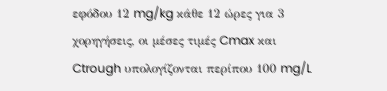εφόδου 12 mg/kg κάθε 12 ώρες για 3 χορηγήσεις, οι μέσες τιμές Cmax και Ctrough υπολογίζονται περίπου 100 mg/L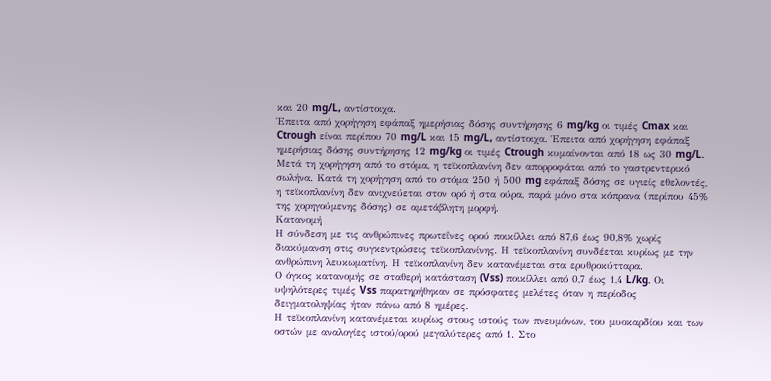και 20 mg/L, αντίστοιχα.
Έπειτα από χορήγηση εφάπαξ ημερήσιας δόσης συντήρησης 6 mg/kg οι τιμές Cmax και Ctrough είναι περίπου 70 mg/L και 15 mg/L, αντίστοιχα. Έπειτα από χορήγηση εφάπαξ ημερήσιας δόσης συντήρησης 12 mg/kg οι τιμές Ctrough κυμαίνονται από 18 ως 30 mg/L.
Μετά τη χορήγηση από το στόμα, η τεϊκοπλανίνη δεν απορροφάται από το γαστρεντερικό σωλήνα. Κατά τη χορήγηση από το στόμα 250 ή 500 mg εφάπαξ δόσης σε υγιείς εθελοντές, η τεϊκοπλανίνη δεν ανιχνεύεται στον ορό ή στα ούρα, παρά μόνο στα κόπρανα (περίπου 45% της χορηγούμενης δόσης) σε αμετάβλητη μορφή.
Κατανομή
Η σύνδεση με τις ανθρώπινες πρωτεΐνες ορού ποικίλλει από 87,6 έως 90,8% χωρίς διακύμανση στις συγκεντρώσεις τεϊκοπλανίνης. Η τεϊκοπλανίνη συνδέεται κυρίως με την ανθρώπινη λευκωματίνη. Η τεϊκοπλανίνη δεν κατανέμεται στα ερυθροκύτταρα.
Ο όγκος κατανομής σε σταθερή κατάσταση (Vss) ποικίλλει από 0,7 έως 1,4 L/kg. Οι υψηλότερες τιμές Vss παρατηρήθηκαν σε πρόσφατες μελέτες όταν η περίοδος δειγματοληψίας ήταν πάνω από 8 ημέρες.
Η τεϊκοπλανίνη κατανέμεται κυρίως στους ιστούς των πνευμόνων, του μυοκαρδίου και των οστών με αναλογίες ιστού/ορού μεγαλύτερες από 1. Στο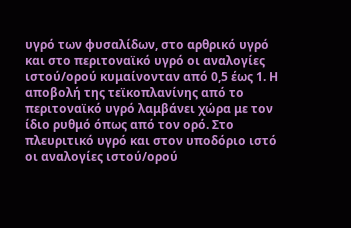υγρό των φυσαλίδων, στο αρθρικό υγρό και στο περιτοναϊκό υγρό οι αναλογίες ιστού/ορού κυμαίνονταν από 0,5 έως 1. Η αποβολή της τεϊκοπλανίνης από το περιτοναϊκό υγρό λαμβάνει χώρα με τον ίδιο ρυθμό όπως από τον ορό. Στο πλευριτικό υγρό και στον υποδόριο ιστό οι αναλογίες ιστού/ορού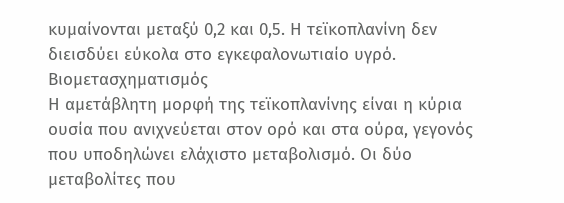κυμαίνονται μεταξύ 0,2 και 0,5. Η τεϊκοπλανίνη δεν διεισδύει εύκολα στο εγκεφαλονωτιαίο υγρό.
Βιομετασχηματισμός
Η αμετάβλητη μορφή της τεϊκοπλανίνης είναι η κύρια ουσία που ανιχνεύεται στον ορό και στα ούρα, γεγονός που υποδηλώνει ελάχιστο μεταβολισμό. Οι δύο μεταβολίτες που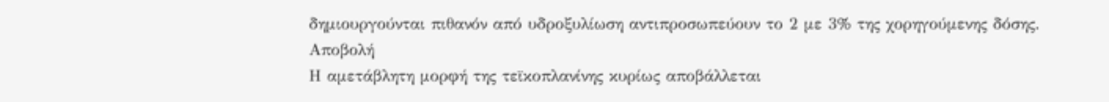δημιουργούνται πιθανόν από υδροξυλίωση αντιπροσωπεύουν το 2 με 3% της χορηγούμενης δόσης.
Αποβολή
Η αμετάβλητη μορφή της τεϊκοπλανίνης κυρίως αποβάλλεται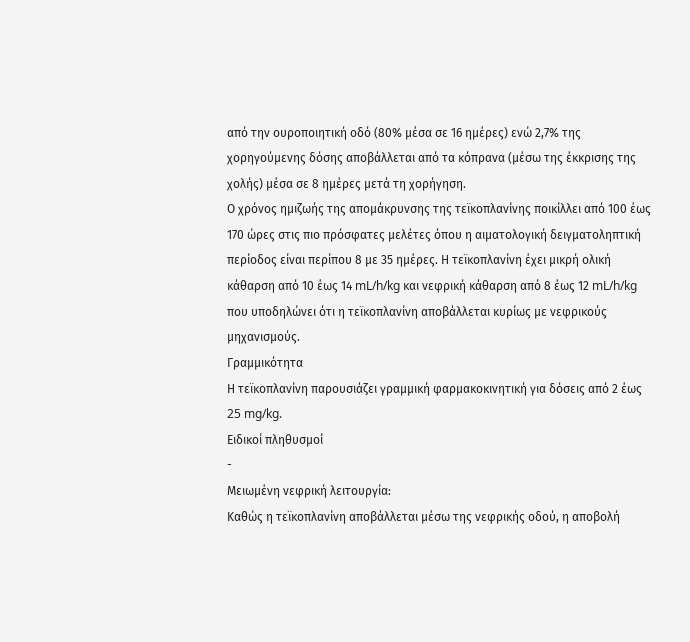από την ουροποιητική οδό (80% μέσα σε 16 ημέρες) ενώ 2,7% της χορηγούμενης δόσης αποβάλλεται από τα κόπρανα (μέσω της έκκρισης της χολής) μέσα σε 8 ημέρες μετά τη χορήγηση.
Ο χρόνος ημιζωής της απομάκρυνσης της τεϊκοπλανίνης ποικίλλει από 100 έως 170 ώρες στις πιο πρόσφατες μελέτες όπου η αιματολογική δειγματοληπτική περίοδος είναι περίπου 8 με 35 ημέρες. Η τεϊκοπλανίνη έχει μικρή ολική κάθαρση από 10 έως 14 mL/h/kg και νεφρική κάθαρση από 8 έως 12 mL/h/kg που υποδηλώνει ότι η τεϊκοπλανίνη αποβάλλεται κυρίως με νεφρικούς μηχανισμούς.
Γραμμικότητα
Η τεϊκοπλανίνη παρουσιάζει γραμμική φαρμακοκινητική για δόσεις από 2 έως 25 mg/kg.
Ειδικοί πληθυσμοί
-
Μειωμένη νεφρική λειτουργία:
Καθώς η τεϊκοπλανίνη αποβάλλεται μέσω της νεφρικής οδού, η αποβολή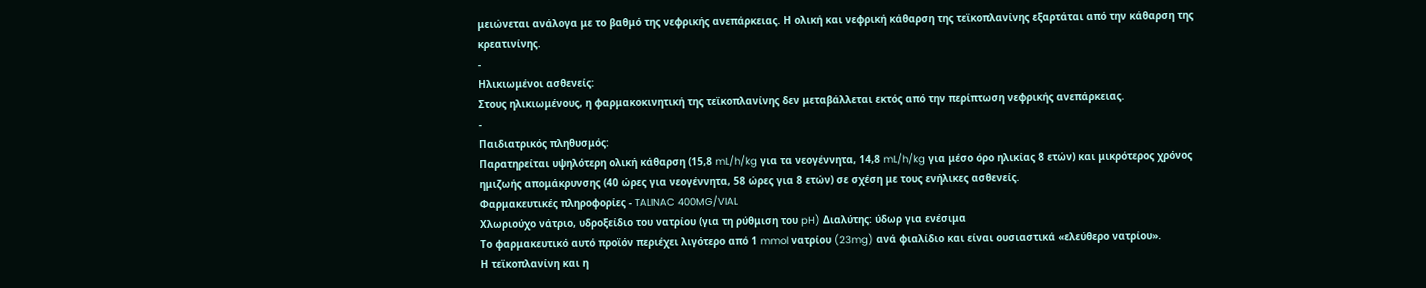μειώνεται ανάλογα με το βαθμό της νεφρικής ανεπάρκειας. Η ολική και νεφρική κάθαρση της τεϊκοπλανίνης εξαρτάται από την κάθαρση της κρεατινίνης.
-
Ηλικιωμένοι ασθενείς:
Στους ηλικιωμένους, η φαρμακοκινητική της τεϊκοπλανίνης δεν μεταβάλλεται εκτός από την περίπτωση νεφρικής ανεπάρκειας.
-
Παιδιατρικός πληθυσμός:
Παρατηρείται υψηλότερη ολική κάθαρση (15,8 mL/h/kg για τα νεογέννητα, 14,8 mL/h/kg για μέσο όρο ηλικίας 8 ετών) και μικρότερος χρόνος ημιζωής απομάκρυνσης (40 ώρες για νεογέννητα, 58 ώρες για 8 ετών) σε σχέση με τους ενήλικες ασθενείς.
Φαρμακευτικές πληροφορίες - TALINAC 400MG/VIAL
Χλωριούχο νάτριο, υδροξείδιο του νατρίου (για τη ρύθμιση του pH) Διαλύτης: ύδωρ για ενέσιμα
Το φαρμακευτικό αυτό προϊόν περιέχει λιγότερο από 1 mmol νατρίου (23mg) ανά φιαλίδιο και είναι ουσιαστικά «ελεύθερο νατρίου».
Η τεϊκοπλανίνη και η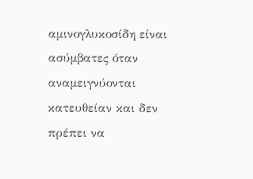αμινογλυκοσίδη είναι ασύμβατες όταν αναμειγνύονται κατευθείαν και δεν πρέπει να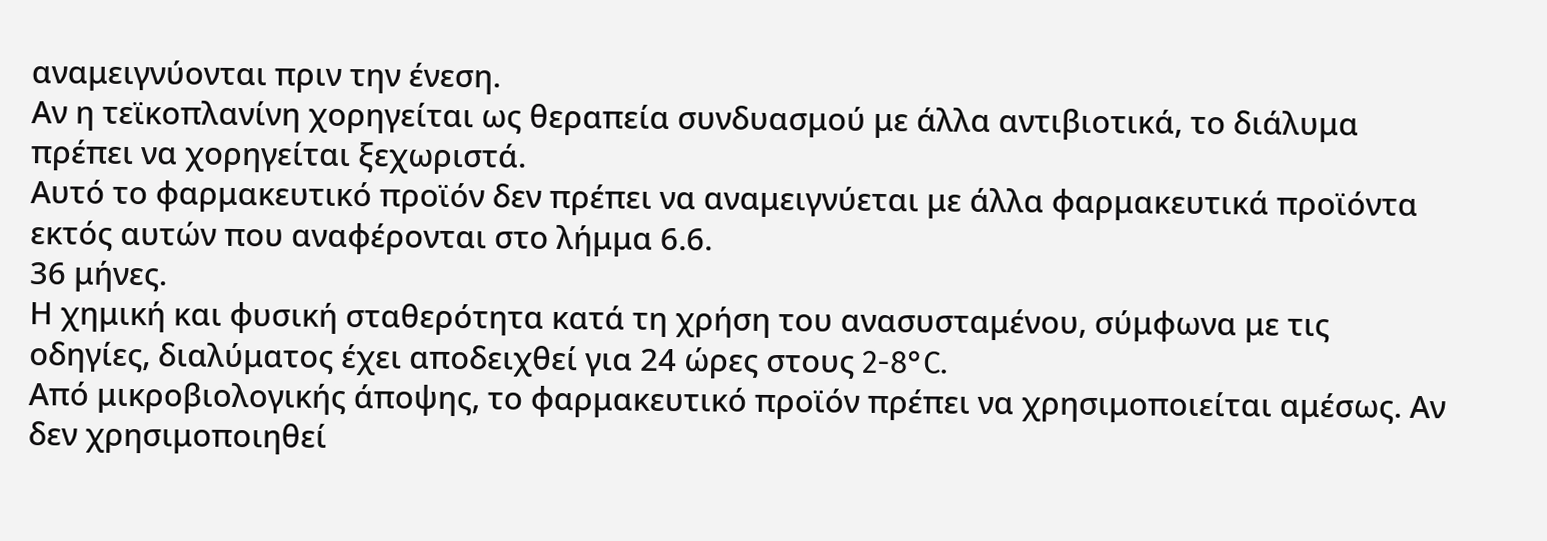αναμειγνύονται πριν την ένεση.
Αν η τεϊκοπλανίνη χορηγείται ως θεραπεία συνδυασμού με άλλα αντιβιοτικά, το διάλυμα πρέπει να χορηγείται ξεχωριστά.
Αυτό το φαρμακευτικό προϊόν δεν πρέπει να αναμειγνύεται με άλλα φαρμακευτικά προϊόντα εκτός αυτών που αναφέρονται στο λήμμα 6.6.
36 μήνες.
Η χημική και φυσική σταθερότητα κατά τη χρήση του ανασυσταμένου, σύμφωνα με τις οδηγίες, διαλύματος έχει αποδειχθεί για 24 ώρες στους 2-8°C.
Από μικροβιολογικής άποψης, το φαρμακευτικό προϊόν πρέπει να χρησιμοποιείται αμέσως. Αν δεν χρησιμοποιηθεί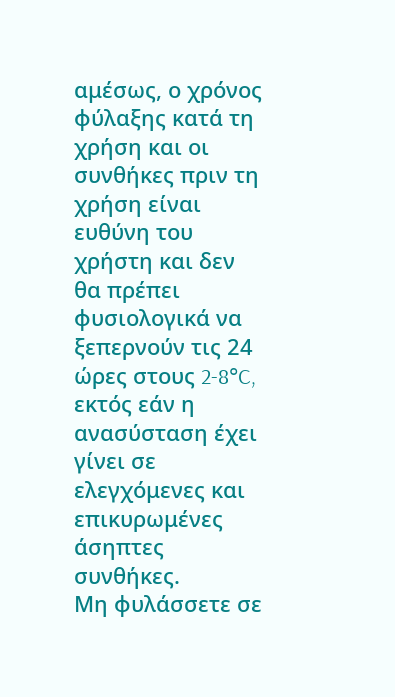αμέσως, ο χρόνος φύλαξης κατά τη χρήση και οι συνθήκες πριν τη χρήση είναι ευθύνη του χρήστη και δεν θα πρέπει φυσιολογικά να ξεπερνούν τις 24 ώρες στους 2-8°C, εκτός εάν η ανασύσταση έχει γίνει σε ελεγχόμενες και επικυρωμένες άσηπτες συνθήκες.
Μη φυλάσσετε σε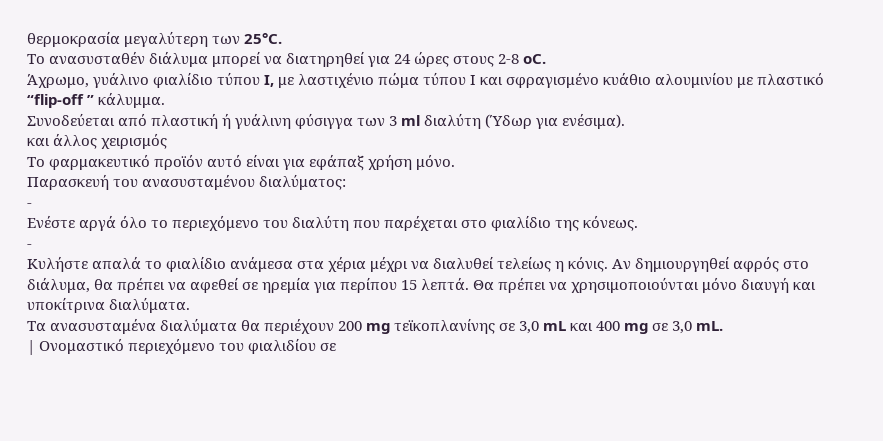θερμοκρασία μεγαλύτερη των 25°C.
Το ανασυσταθέν διάλυμα μπορεί να διατηρηθεί για 24 ώρες στους 2-8 oC.
Άχρωμο, γυάλινο φιαλίδιο τύπου I, με λαστιχένιο πώμα τύπου Ι και σφραγισμένο κυάθιο αλουμινίου με πλαστικό “flip-off ” κάλυμμα.
Συνοδεύεται από πλαστική ή γυάλινη φύσιγγα των 3 ml διαλύτη (Ύδωρ για ενέσιμα).
και άλλος χειρισμός
Το φαρμακευτικό προϊόν αυτό είναι για εφάπαξ χρήση μόνο.
Παρασκευή του ανασυσταμένου διαλύματος:
-
Ενέστε αργά όλο το περιεχόμενο του διαλύτη που παρέχεται στο φιαλίδιο της κόνεως.
-
Κυλήστε απαλά το φιαλίδιο ανάμεσα στα χέρια μέχρι να διαλυθεί τελείως η κόνις. Αν δημιουργηθεί αφρός στο διάλυμα, θα πρέπει να αφεθεί σε ηρεμία για περίπου 15 λεπτά. Θα πρέπει να χρησιμοποιούνται μόνο διαυγή και υποκίτρινα διαλύματα.
Τα ανασυσταμένα διαλύματα θα περιέχουν 200 mg τεϊκοπλανίνης σε 3,0 mL και 400 mg σε 3,0 mL.
| Ονομαστικό περιεχόμενο του φιαλιδίου σε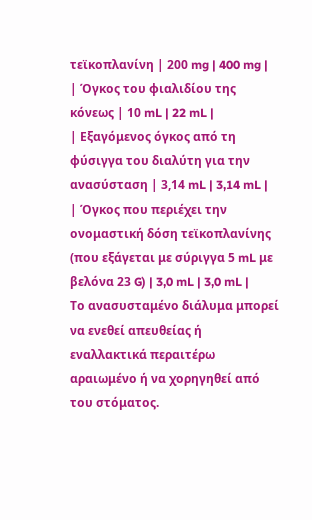τεϊκοπλανίνη | 200 mg | 400 mg |
| Όγκος του φιαλιδίου της κόνεως | 10 mL | 22 mL |
| Εξαγόμενος όγκος από τη φύσιγγα του διαλύτη για την ανασύσταση | 3,14 mL | 3,14 mL |
| Όγκος που περιέχει την ονομαστική δόση τεϊκοπλανίνης (που εξάγεται με σύριγγα 5 mL με βελόνα 23 G) | 3,0 mL | 3,0 mL |
Το ανασυσταμένο διάλυμα μπορεί να ενεθεί απευθείας ή εναλλακτικά περαιτέρω αραιωμένο ή να χορηγηθεί από του στόματος.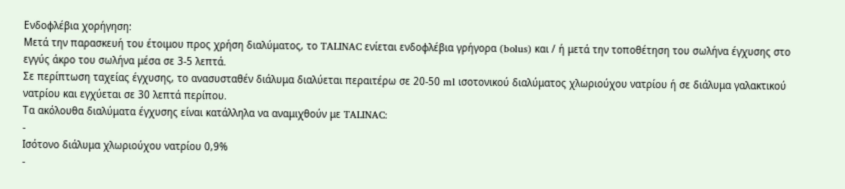Ενδοφλέβια χορήγηση:
Μετά την παρασκευή του έτοιμου προς χρήση διαλύματος, το TALINAC ενίεται ενδοφλέβια γρήγορα (bolus) και / ή μετά την τοποθέτηση του σωλήνα έγχυσης στο εγγύς άκρο του σωλήνα μέσα σε 3-5 λεπτά.
Σε περίπτωση ταχείας έγχυσης, το ανασυσταθέν διάλυμα διαλύεται περαιτέρω σε 20-50 ml ισοτονικού διαλύματος χλωριούχου νατρίου ή σε διάλυμα γαλακτικού νατρίου και εγχύεται σε 30 λεπτά περίπου.
Τα ακόλουθα διαλύματα έγχυσης είναι κατάλληλα να αναμιχθούν με TALINAC:
-
Ισότονο διάλυμα χλωριούχου νατρίου 0,9%
-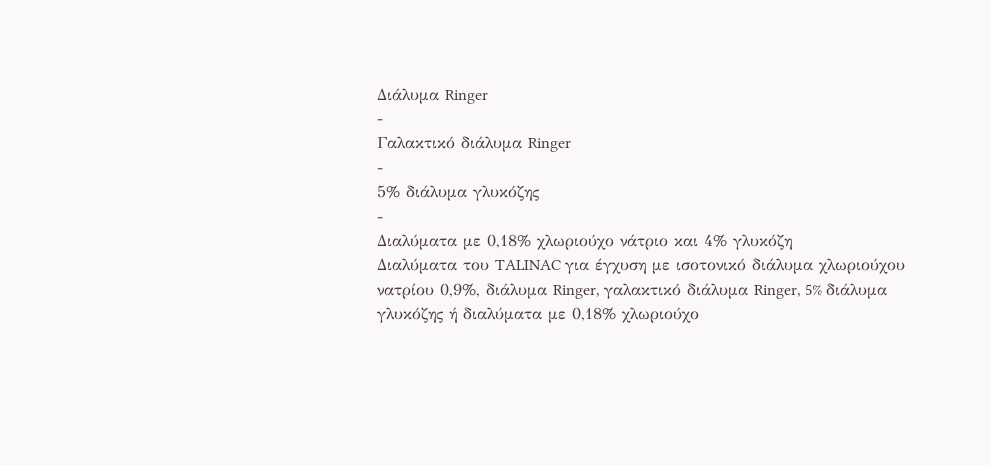Διάλυμα Ringer
-
Γαλακτικό διάλυμα Ringer
-
5% διάλυμα γλυκόζης
-
Διαλύματα με 0,18% χλωριούχο νάτριο και 4% γλυκόζη
Διαλύματα του TALINAC για έγχυση με ισοτονικό διάλυμα χλωριούχου νατρίου 0,9%, διάλυμα Ringer, γαλακτικό διάλυμα Ringer, 5% διάλυμα γλυκόζης ή διαλύματα με 0,18% χλωριούχο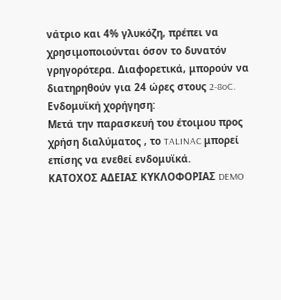νάτριο και 4% γλυκόζη, πρέπει να χρησιμοποιούνται όσον το δυνατόν γρηγορότερα. Διαφορετικά, μπορούν να διατηρηθούν για 24 ώρες στους 2-8oC.
Ενδομυϊκή χορήγηση:
Μετά την παρασκευή του έτοιμου προς χρήση διαλύματος , το TALINAC μπορεί επίσης να ενεθεί ενδομυϊκά.
ΚΑΤΟΧΟΣ ΑΔΕΙΑΣ ΚΥΚΛΟΦΟΡΙΑΣ DEMO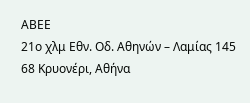ΑΒΕΕ
21ο χλμ Εθν. Οδ. Αθηνών – Λαμίας 145 68 Κρυονέρι, Αθήνα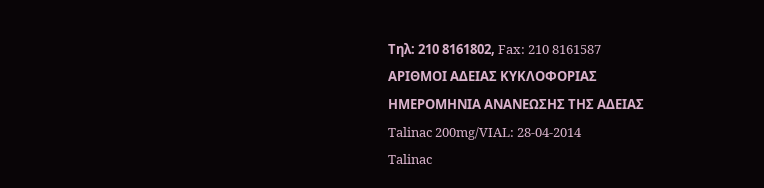Τηλ: 210 8161802, Fax: 210 8161587
ΑΡΙΘΜΟΙ ΑΔΕΙΑΣ ΚΥΚΛΟΦΟΡΙΑΣ
ΗΜΕΡΟΜΗΝΙΑ ΑΝΑΝΕΩΣΗΣ ΤΗΣ ΑΔΕΙΑΣ
Talinac 200mg/VIAL: 28-04-2014
Talinac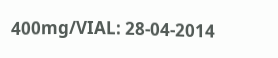400mg/VIAL: 28-04-2014